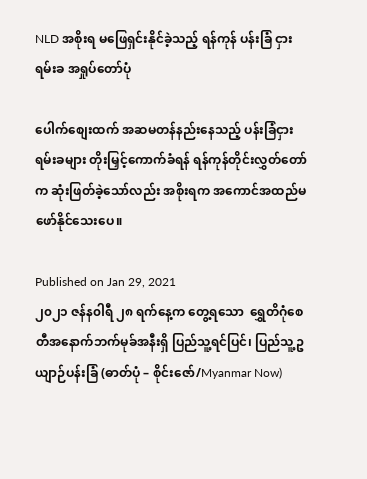NLD အစိုးရ မဖြေရှင်းနိုင်ခဲ့သည့် ရန်ကုန် ပန်းခြံ ငှားရမ်းခ အရှုပ်တော်ပုံ

ပေါက်စျေးထက် အဆမတန်နည်းနေသည့် ပန်းခြံငှားရမ်းခများ တိုးမြှင့်ကောက်ခံရန် ရန်ကုန်တိုင်းလွှတ်တော်က ဆုံးဖြတ်ခဲ့သော်လည်း အစိုးရက အကောင်အထည်မဖော်နိုင်သေးပေ။

Published on Jan 29, 2021
၂၀၂၁ ဇန်န၀ါရီ ၂၈ ရက်နေ့က တွေ့ရသော  ရွှေတိဂုံစေတီအနောက်ဘက်မုခ်အနီးရှိ ပြည်သူ့ရင်ပြင်၊ ပြည်သူ့ဥယျာဉ်ပန်းခြံ (ဓာတ်ပုံ – စိုင်းဇော်/Myanmar Now)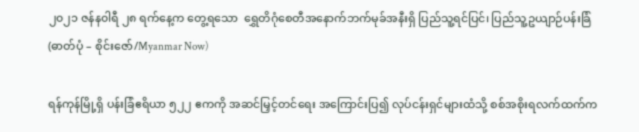၂၀၂၁ ဇန်န၀ါရီ ၂၈ ရက်နေ့က တွေ့ရသော  ရွှေတိဂုံစေတီအနောက်ဘက်မုခ်အနီးရှိ ပြည်သူ့ရင်ပြင်၊ ပြည်သူ့ဥယျာဉ်ပန်းခြံ (ဓာတ်ပုံ – စိုင်းဇော်/Myanmar Now)

ရန်ကုန်မြို့ရှိ ပန်းခြံဧရိယာ ၅၂၂ ဧကကို အဆင်မြှင့်တင်ရေး အကြောင်းပြ၍ လုပ်ငန်းရှင်များထံသို့ စစ်အစိုးရလက်ထက်က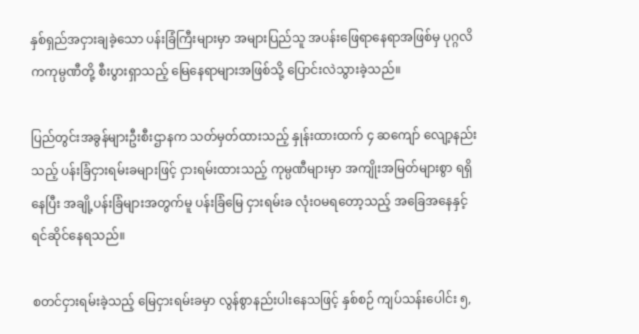နှစ်ရှည်အငှားချခဲ့သော ပန်းခြံကြီးများမှာ အများပြည်သူ အပန်းဖြေရာနေရာအဖြစ်မှ ပုဂ္ဂလိကကုမ္ပဏီတို့ စီးပွားရှာသည့် မြေနေရာများအဖြစ်သို့ ပြောင်းလဲသွားခဲ့သည်။

ပြည်တွင်းအခွန်များဦးစီးဌာနက သတ်မှတ်ထားသည့် နှုန်းထားထက် ၄ ဆကျော် လျော့နည်းသည့် ပန်းခြံငှားရမ်းခများဖြင့် ငှားရမ်းထားသည့် ကုမ္ပဏီများမှာ အကျိုးအမြတ်များစွာ ရရှိနေပြီး အချို့ပန်းခြံများအတွက်မူ ပန်းခြံမြေ ငှားရမ်းခ လုံးဝမရတော့သည့် အခြေအနေနှင့် ရင်ဆိုင်နေရသည်။

စတင်ငှားရမ်းခဲ့သည့် မြေငှားရမ်းခမှာ လွန်စွာနည်းပါးနေသဖြင့် နှစ်စဉ် ကျပ်သန်းပေါင်း ၅,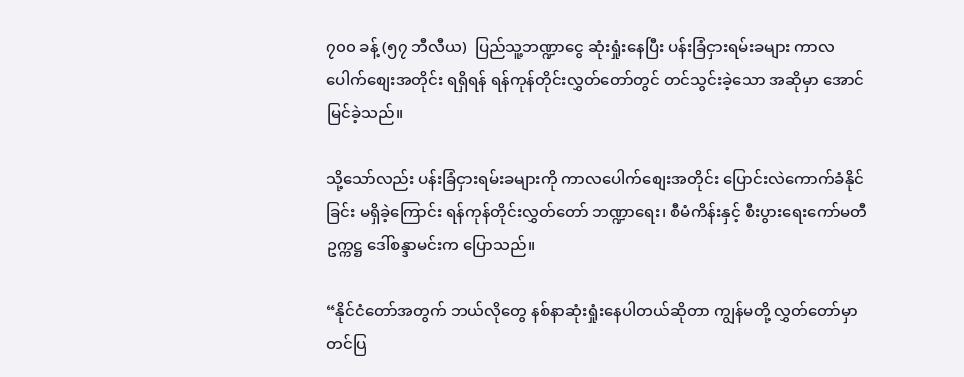၇၀၀ ခန့် (၅၇ ဘီလီယ)  ပြည်သူ့ဘဏ္ဍာငွေ ဆုံးရှုံးနေပြီး ပန်းခြံငှားရမ်းခများ ကာလပေါက်စျေးအတိုင်း ရရှိရန် ရန်ကုန်တိုင်းလွှတ်တော်တွင် တင်သွင်းခဲ့သော အဆိုမှာ အောင်မြင်ခဲ့သည်။

သို့သော်လည်း ပန်းခြံငှားရမ်းခများကို ကာလပေါက်စျေးအတိုင်း ပြောင်းလဲကောက်ခံနိုင်ခြင်း မရှိခဲ့ကြောင်း ရန်ကုန်တိုင်းလွှတ်တော် ဘဏ္ဍာရေး၊ စီမံကိန်းနှင့် စီးပွားရေးကော်မတီဥက္ကဋ္ဌ ဒေါ်စန္ဒာမင်းက ပြောသည်။

“နိုင်ငံတော်အတွက် ဘယ်လိုတွေ နစ်နာဆုံးရှုံးနေပါတယ်ဆိုတာ ကျွန်မတို့ လွှတ်တော်မှာ တင်ပြ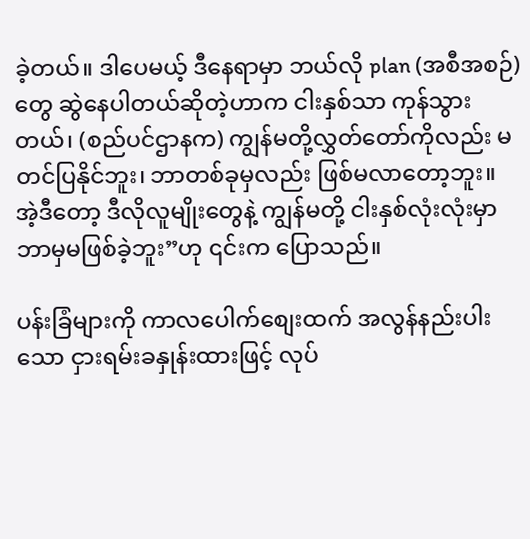ခဲ့တယ်။ ဒါပေမယ့် ဒီနေရာမှာ ဘယ်လို plan (အစီအစဉ်) တွေ ဆွဲနေပါတယ်ဆိုတဲ့ဟာက ငါးနှစ်သာ ကုန်သွားတယ်၊ (စည်ပင်ဌာနက) ကျွန်မတို့လွှတ်တော်ကိုလည်း မတင်ပြနိုင်ဘူး၊ ဘာတစ်ခုမှလည်း ဖြစ်မလာတော့ဘူး။ အဲ့ဒီတော့ ဒီလိုလူမျိုးတွေနဲ့ ကျွန်မတို့ ငါးနှစ်လုံးလုံးမှာ ဘာမှမဖြစ်ခဲ့ဘူး”ဟု ၎င်းက ပြောသည်။

ပန်းခြံများကို ကာလပေါက်စျေးထက် အလွန်နည်းပါးသော ငှားရမ်းခနှုန်းထားဖြင့် လုပ်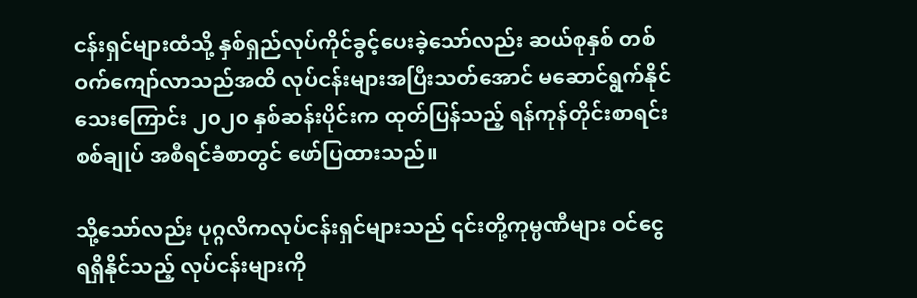ငန်းရှင်များထံသို့ နှစ်ရှည်လုပ်ကိုင်ခွင့်ပေးခဲ့သော်လည်း ဆယ်စုနှစ် တစ်ဝက်ကျော်လာသည်အထိ လုပ်ငန်းများအပြီးသတ်အောင် မဆောင်ရွက်နိုင်သေးကြောင်း ၂၀၂၀ နှစ်ဆန်းပိုင်းက ထုတ်ပြန်သည့် ရန်ကုန်တိုင်းစာရင်းစစ်ချုပ် အစီရင်ခံစာတွင် ဖော်ပြထားသည်။

သို့သော်လည်း ပုဂ္ဂလိကလုပ်ငန်းရှင်များသည် ၎င်းတို့ကုမ္ပဏီများ ဝင်ငွေရရှိနိုင်သည့် လုပ်ငန်းများကို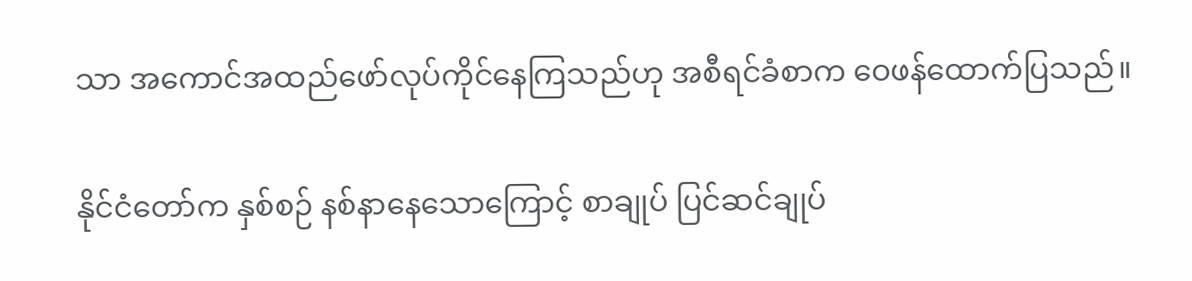သာ အကောင်အထည်ဖော်လုပ်ကိုင်နေကြသည်ဟု အစီရင်ခံစာက ဝေဖန်ထောက်ပြသည်။

နိုင်ငံတော်က နှစ်စဉ် နစ်နာနေသောကြောင့် စာချုပ် ပြင်ဆင်ချုပ်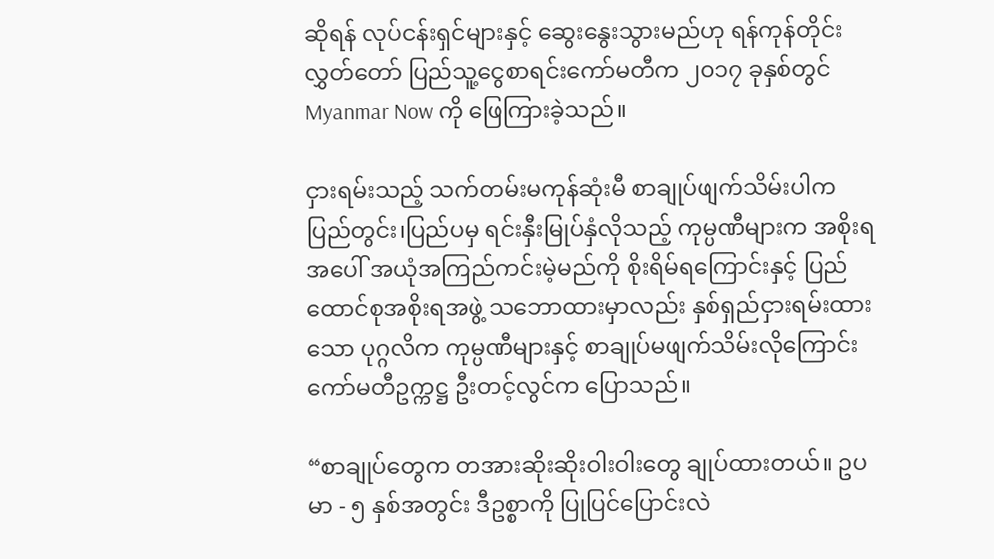ဆိုရန် လုပ်ငန်းရှင်များနှင့် ဆွေးနွေးသွားမည်ဟု ရန်ကုန်တိုင်းလွှတ်တော် ပြည်သူ့ငွေစာရင်းကော်မတီက ၂၀၁၇ ခုနှစ်တွင် Myanmar Now ကို ဖြေကြားခဲ့သည်။

ငှားရမ်းသည့် သက်တမ်းမကုန်ဆုံးမီ စာချုပ်ဖျက်သိမ်းပါက ပြည်တွင်း၊ပြည်ပမှ ရင်းနှီးမြုပ်နှံလိုသည့် ကုမ္ပဏီများက အစိုးရအပေါ် အယုံအကြည်ကင်းမဲ့မည်ကို စိုးရိမ်ရကြောင်းနှင့် ပြည်ထောင်စုအစိုးရအဖွဲ့ သဘောထားမှာလည်း နှစ်ရှည်ငှားရမ်းထားသော ပုဂ္ဂလိက ကုမ္ပဏီများနှင့် စာချုပ်မဖျက်သိမ်းလိုကြောင်း ကော်မတီဥက္ကဋ္ဌ ဦးတင့်လွင်က ပြောသည်။

“စာချုပ်တွေက တအားဆိုးဆိုးဝါးဝါးတွေ ချုပ်ထားတယ်။ ဥပမာ - ၅ နှစ်အတွင်း ဒီဥစ္စာကို ပြုပြင်ပြောင်းလဲ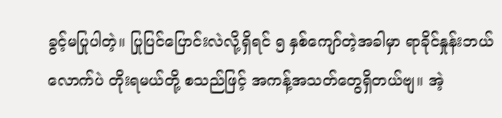ခွင့်မပြုပါတဲ့။ ပြုပြင်ပြောင်းလဲလို့ရှိရင် ၅ နှစ်ကျော်တဲ့အခါမှာ ရာခိုင်နှုန်းဘယ်လောက်ပဲ တိုးရမယ်တို့ စသည်ဖြင့် အကန့်အသတ်တွေရှိတယ်ဗျ။ အဲ့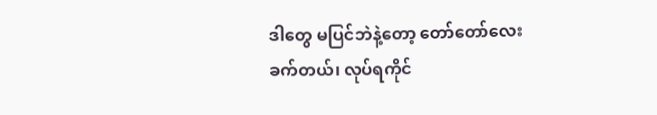ဒါတွေ မပြင်ဘဲနဲ့တော့ တော်တော်လေးခက်တယ်၊ လုပ်ရကိုင်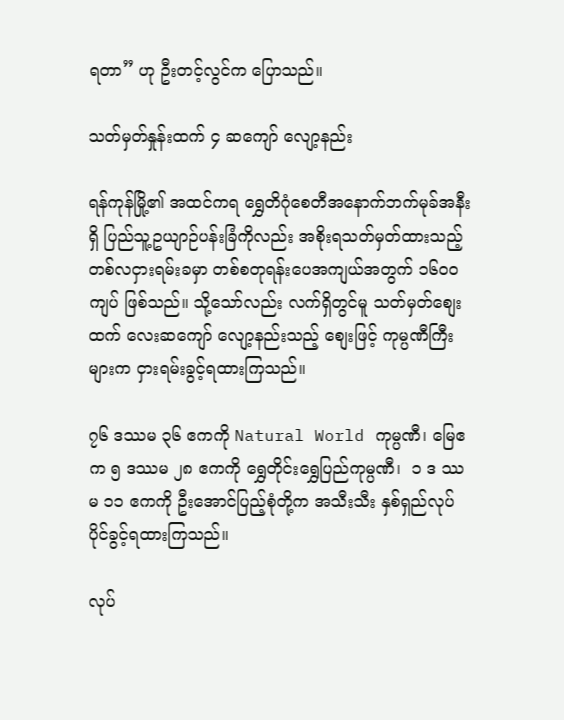ရတာ” ဟု ဦးတင့်လွင်က ပြောသည်။

သတ်မှတ်နှုန်းထက် ၄ ဆကျော် လျော့နည်း

ရန်ကုန်မြို့၏ အထင်ကရ ရွှေတိဂုံစေတီအနောက်ဘက်မုခ်အနီးရှိ ပြည်သူ့ဥယျာဉ်ပန်းခြံကိုလည်း အစိုးရသတ်မှတ်ထားသည့် တစ်လငှားရမ်းခမှာ တစ်စတုရန်းပေအကျယ်အတွက် ၁၆၀၀ ကျပ် ဖြစ်သည်။ သို့သော်လည်း လက်ရှိတွင်မူ သတ်မှတ်စျေးထက် လေးဆကျော် လျော့နည်းသည့် စျေးဖြင့် ကုမ္ပဏီကြီးများက ငှားရမ်းခွင့်ရထားကြသည်။

၇၆ ဒဿမ ၃၆ ဧကကို Natural World ကုမ္ပဏီ၊ မြေဧက ၅ ဒဿမ ၂၈ ဧကကို ရွှေတိုင်းရွှေပြည်ကုမ္ပဏီ၊  ၁ ဒ ဿမ ၁၁ ဧကကို ဦးအောင်ပြည့်စုံတို့က အသီးသီး နှစ်ရှည်လုပ်ပိုင်ခွင့်ရထားကြသည်။

လုပ်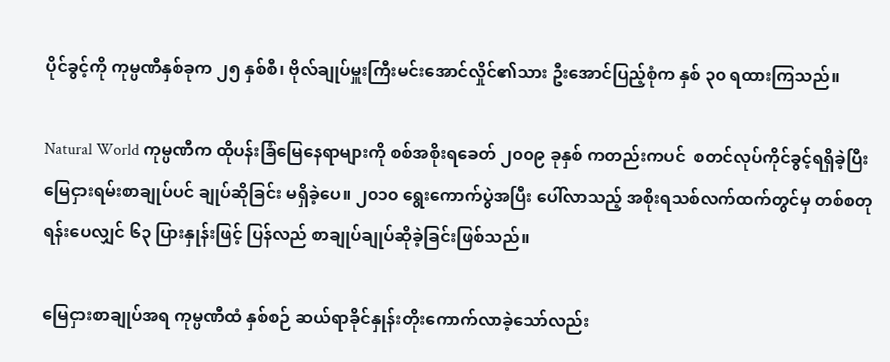ပိုင်ခွင့်ကို ကုမ္ပဏီနှစ်ခုက ၂၅ နှစ်စီ၊ ဗိုလ်ချုပ်မှူးကြီးမင်းအောင်လှိုင်၏သား ဦးအောင်ပြည့်စုံက နှစ် ၃၀ ရထားကြသည်။

Natural World ကုမ္ပဏီက ထိုပန်းခြံမြေနေရာများကို စစ်အစိုးရခေတ် ၂၀၀၉ ခုနှစ် ကတည်းကပင်  စတင်လုပ်ကိုင်ခွင့်ရရှိခဲ့ပြီး မြေငှားရမ်းစာချုပ်ပင် ချုပ်ဆိုခြင်း မရှိခဲ့ပေ။ ၂၀၁၀ ရွေးကောက်ပွဲအပြီး ပေါ်လာသည့် အစိုးရသစ်လက်ထက်တွင်မှ တစ်စတုရန်းပေလျှင် ၆၃ ပြားနှုန်းဖြင့် ပြန်လည် စာချုပ်ချုပ်ဆိုခဲ့ခြင်းဖြစ်သည်။

မြေငှားစာချုပ်အရ ကုမ္ပဏီထံ နှစ်စဉ် ဆယ်ရာခိုင်နှုန်းတိုးကောက်လာခဲ့သော်လည်း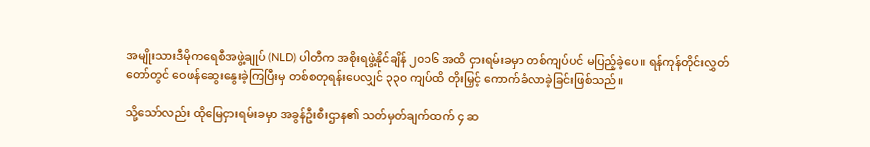အမျိုးသားဒီမိုကရေစီအဖွဲ့ချုပ် (NLD) ပါတီက အစိုးရဖွဲ့နိုင်ချိန် ၂၀၁၆ အထိ ငှားရမ်းခမှာ တစ်ကျပ်ပင် မပြည့်ခဲ့ပေ။ ရန်ကုန်တိုင်းလွှတ်တော်တွင် ဝေဖန်ဆွေးနွေးခဲ့ကြပြီးမှ တစ်စတုရန်းပေလျှင် ၃၃၀ ကျပ်ထိ တိုးမြှင့် ကောက်ခံလာခဲ့ခြင်းဖြစ်သည်။

သို့သော်လည်း ထိုမြေငှားရမ်းခမှာ အခွန်ဦးစီးဌာန၏ သတ်မှတ်ချက်ထက် ၄ ဆ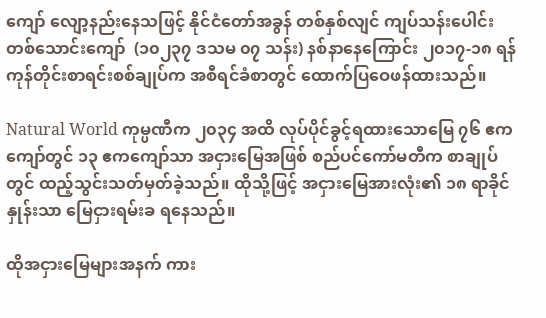ကျော် လျော့နည်းနေသဖြင့် နိုင်ငံတော်အခွန် တစ်နှစ်လျင် ကျပ်သန်းပေါင်း တစ်သောင်းကျော်  (၁၀၂၃၇ ဒသမ ၀၇ သန်း) နစ်နာနေကြောင်း ၂၀၁၇-၁၈ ရန်ကုန်တိုင်းစာရင်းစစ်ချုပ်က အစီရင်ခံစာတွင် ထောက်ပြဝေဖန်ထားသည်။

Natural World ကုမ္ပဏီက ၂၀၃၄ အထိ လုပ်ပိုင်ခွင့်ရထားသောမြေ ၇၆ ဧကကျော်တွင် ၁၃ ဧကကျော်သာ အငှားမြေအဖြစ် စည်ပင်ကော်မတီက စာချုပ်တွင် ထည့်သွင်းသတ်မှတ်ခဲ့သည်။ ထိုသို့ဖြင့် အငှားမြေအားလုံး၏ ၁၈ ရာခိုင်နှုန်းသာ မြေငှားရမ်းခ ရနေသည်။

ထိုအငှားမြေများအနက် ကား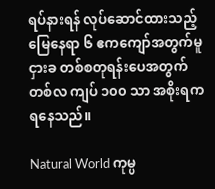ရပ်နားရန် လုပ်ဆောင်ထားသည့် မြေနေရာ ၆ ဧကကျော်အတွက်မူ ငှားခ တစ်စတုရန်းပေအတွက် တစ်လ ကျပ် ၁၀၀ သာ အစိုးရက ရနေသည်။

Natural World ကုမ္ပ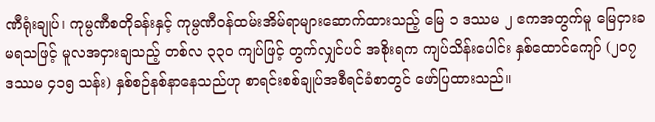ဏီရုံးချုပ်၊ ကုမ္ပဏီစတိုခန်းနှင့် ကုမ္ပဏီဝန်ထမ်းအိမ်ရာများဆောက်ထားသည့် မြေ ၁ ဒဿမ ၂ ဧကအတွက်မူ မြေငှားခမရသဖြင့် မူလအငှားချသည့် တစ်လ ၃၃၀ ကျပ်ဖြင့် တွက်လျှင်ပင် အစိုးရက ကျပ်သိန်းပေါင်း နှစ်ထောင်ကျော် (၂၀၇ ဒဿမ ၄၁၅ သန်း) နှစ်စဉ်နစ်နာနေသည်ဟု စာရင်းစစ်ချုပ်အစီရင်ခံစာတွင် ဖော်ပြထားသည်။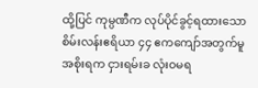ထို့ပြင် ကုမ္ပဏီက လုပ်ပိုင်ခွင့်ရထားသော စိမ်းလန်းဧရိယာ ၄၄ ဧကကျော်အတွက်မူ အစိုးရက ငှားရမ်းခ လုံးဝမရ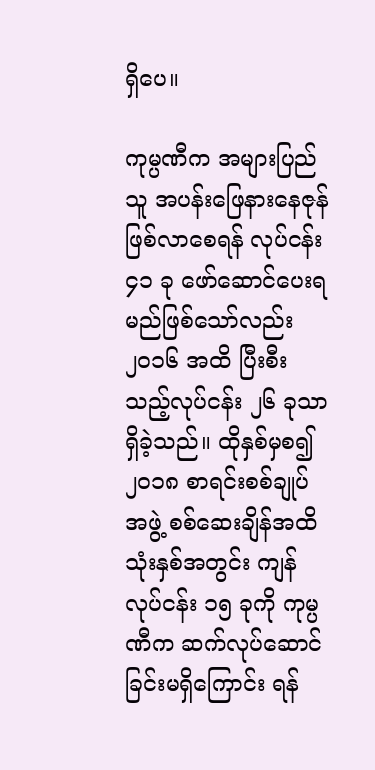ရှိပေ။

ကုမ္ပဏီက အများပြည်သူ အပန်းဖြေနားနေဇုန်ဖြစ်လာစေရန် လုပ်ငန်း ၄၁ ခု ဖော်ဆောင်ပေးရမည်ဖြစ်သော်လည်း ၂၀၁၆ အထိ ပြီးစီးသည့်လုပ်ငန်း ၂၆ ခုသာရှိခဲ့သည်။ ထိုနှစ်မှစ၍  ၂၀၁၈ စာရင်းစစ်ချုပ်အဖွဲ့ စစ်ဆေးချိန်အထိ သုံးနှစ်အတွင်း ကျန်လုပ်ငန်း ၁၅ ခုကို ကုမ္ပဏီက ဆက်လုပ်ဆောင်ခြင်းမရှိကြောင်း ရန်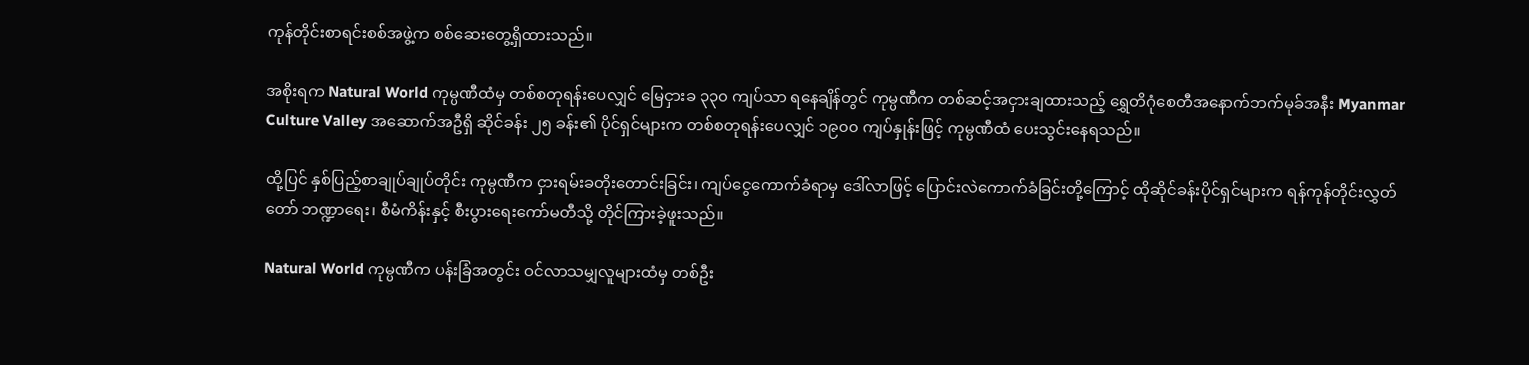ကုန်တိုင်းစာရင်းစစ်အဖွဲ့က စစ်ဆေးတွေ့ရှိထားသည်။

အစိုးရက Natural World ကုမ္ပဏီထံမှ တစ်စတုရန်းပေလျှင် မြေငှားခ ၃၃၀ ကျပ်သာ ရနေချိန်တွင် ကုမ္ပဏီက တစ်ဆင့်အငှားချထားသည့် ရွှေတိဂုံစေတီအနောက်ဘက်မုခ်အနီး Myanmar Culture Valley အဆောက်အဦရှိ ဆိုင်ခန်း ၂၅ ခန်း၏ ပိုင်ရှင်များက တစ်စတုရန်းပေလျှင် ၁၉၀၀ ကျပ်နှုန်းဖြင့် ကုမ္ပဏီထံ ပေးသွင်းနေရသည်။

ထို့ပြင် နှစ်ပြည့်စာချုပ်ချုပ်တိုင်း ကုမ္ပဏီက ငှားရမ်းခတိုးတောင်းခြင်း၊ ကျပ်ငွေကောက်ခံရာမှ ဒေါ်လာဖြင့် ပြောင်းလဲကောက်ခံခြင်းတို့ကြောင့် ထိုဆိုင်ခန်းပိုင်ရှင်များက ရန်ကုန်တိုင်းလွှတ်တော် ဘဏ္ဍာရေး၊ စီမံကိန်းနှင့် စီးပွားရေးကော်မတီသို့ တိုင်ကြားခဲ့ဖူးသည်။

Natural World ကုမ္ပဏီက ပန်းခြံအတွင်း ဝင်လာသမျှလူများထံမှ တစ်ဦး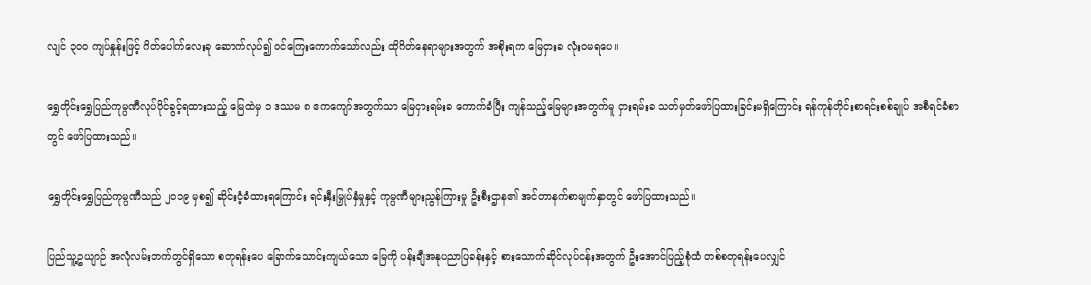လျင် ၃၀၀ ကျပ်နှုန်းဖြင့် ဂိတ်ပေါက်လေးခု ဆောက်လုပ်၍ ဝင်ကြေးကောက်သော်လည်း ထိုဂိတ်နေရာများအတွက် အစိုးရက မြေငှားခ လုံးဝမရပေ။

ရွှေတိုင်းရွှေပြည်ကုမ္ပဏီလုပ်ပိုင်ခွင့်ရထားသည့် မြေထဲမှ ၁ ဒဿမ ၈ ဧကကျော်အတွက်သာ မြေငှားရမ်းခ ကောက်ခံပြီး ကျန်သည့်မြေများအတွက်မူ ငှားရမ်းခ သတ်မှတ်ဖော်ပြထားခြင်းမရှိကြောင်း ရန်ကုန်တိုင်းစာရင်းစစ်ချုပ် အစီရင်ခံစာတွင် ဖော်ပြထားသည်။

ရွှေတိုင်းရွှေပြည်ကုမ္ပဏီသည် ၂၀၁၉ မှစ၍ ဆိုင်းငံ့ခံထားရကြောင်း ရင်းနှီးမြှုပ်နှံမှုနှင့် ကုမ္ပဏီများညွန်ကြားမှု ဦးစီးဌာန၏ အင်တာနက်စာမျက်နှာတွင် ဖော်ပြထားသည်။

ပြည်သူ့ဥယျာဉ် အလုံလမ်းဘက်တွင်ရှိသော စတုရန်းပေ ခြောက်သောင်းကျယ်သော မြေကို ပန်းချီအနုပညာပြခန်းနှင့် စားသောက်ဆိုင်လုပ်ငန်းအတွက် ဦးအောင်ပြည့်စုံထံ တစ်စတုရန်းပေလျှင်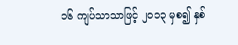၁၆ ကျပ်သာသာဖြင့် ၂၀၁၃ မှစ၍ နှစ်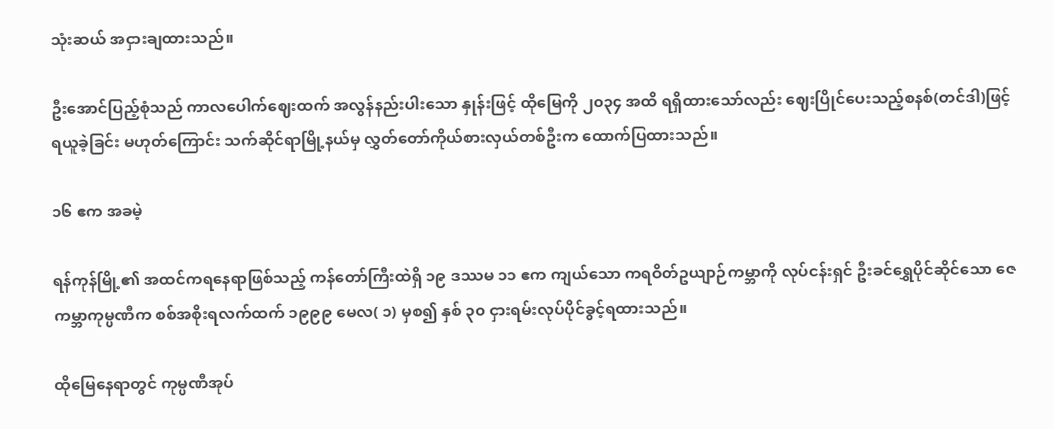သုံးဆယ် အငှားချထားသည်။

ဦးအောင်ပြည့်စုံသည် ကာလပေါက်ဈေးထက် အလွန်နည်းပါးသော နှုန်းဖြင့် ထိုမြေကို ၂၀၃၄ အထိ ရရှိထားသော်လည်း ဈေးပြိုင်ပေးသည့်စနစ်(တင်ဒါ)ဖြင့် ရယူခဲ့ခြင်း မဟုတ်ကြောင်း သက်ဆိုင်ရာမြို့နယ်မှ လွှတ်တော်ကိုယ်စားလှယ်တစ်ဦးက ထောက်ပြထားသည်။

၁၆ ဧက အခမဲ့

ရန်ကုန်မြို့၏ အထင်ကရနေရာဖြစ်သည့် ကန်တော်ကြီးထဲရှိ ၁၉ ဒဿမ ၁၁ ဧက ကျယ်သော ကရဝိတ်ဥယျာဉ်ကမ္ဘာကို လုပ်ငန်းရှင် ဦးခင်ရွှေပိုင်ဆိုင်သော ဇေကမ္ဘာကုမ္ပဏီက စစ်အစိုးရလက်ထက် ၁၉၉၉ မေလ( ၁) မှစ၍ နှစ် ၃၀ ငှားရမ်းလုပ်ပိုင်ခွင့်ရထားသည်။

ထိုမြေနေရာတွင် ကုမ္ပဏီအုပ်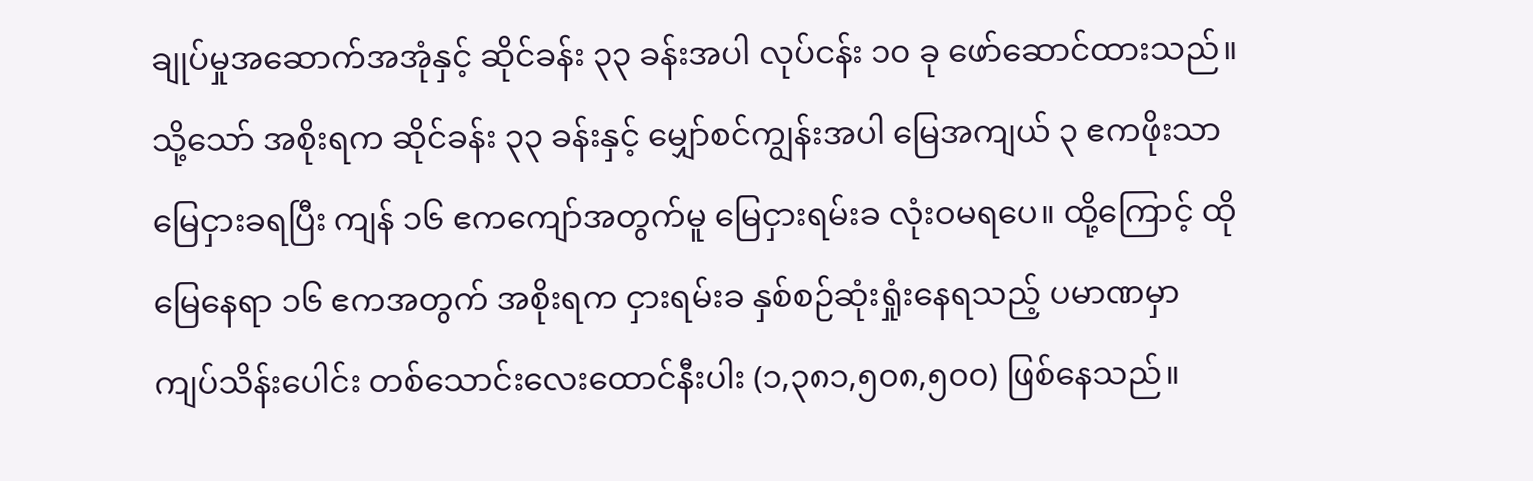ချုပ်မှုအဆောက်အအုံနှင့် ဆိုင်ခန်း ၃၃ ခန်းအပါ လုပ်ငန်း ၁၀ ခု ဖော်ဆောင်ထားသည်။ သို့သော် အစိုးရက ဆိုင်ခန်း ၃၃ ခန်းနှင့် မျှော်စင်ကျွန်းအပါ မြေအကျယ် ၃ ဧကဖိုးသာ မြေငှားခရပြီး ကျန် ၁၆ ဧကကျော်အတွက်မူ မြေငှားရမ်းခ လုံးဝမရပေ။ ထို့ကြောင့် ထိုမြေနေရာ ၁၆ ဧကအတွက် အစိုးရက ငှားရမ်းခ နှစ်စဉ်ဆုံးရှုံးနေရသည့် ပမာဏမှာ ကျပ်သိန်းပေါင်း တစ်သောင်းလေးထောင်နီးပါး (၁,၃၈၁,၅၀၈,၅၀၀) ဖြစ်နေသည်။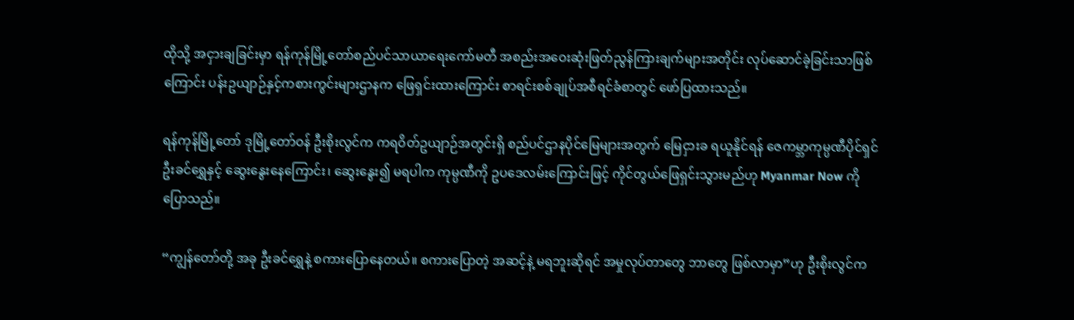ထိုသို့ အငှားချခြင်းမှာ ရန်ကုန်မြို့တော်စည်ပင်သာယာရေးကော်မတီ အစည်းအဝေးဆုံးဖြတ်ညွန်ကြားချက်များအတိုင်း လုပ်ဆောင်ခဲ့ခြင်းသာဖြစ်ကြောင်း ပန်းဥယျာဉ်နှင့်ကစားကွင်းများဌာနက ဖြေရှင်းထားကြောင်း စာရင်းစစ်ချုပ်အစီရင်ခံစာတွင် ဖော်ပြထားသည်။

ရန်ကုန်မြို့တော် ဒုမြို့တော်ဝန် ဦးစိုးလွင်က ကရဝိတ်ဥယျာဉ်အတွင်းရှိ စည်ပင်ဌာနပိုင်မြေများအတွက် မြေငှားခ ရယူနိုင်ရန် ဇေကမ္ဘာကုမ္ပဏီပိုင်ရှင် ဦးခင်ရွှေနှင့် ဆွေးနွေးနေကြောင်း၊ ဆွေးနွေး၍ မရပါက ကုမ္ပဏီကို ဥပဒေလမ်းကြောင်းဖြင့် ကိုင်တွယ်ဖြေရှင်းသွားမည်ဟု Myanmar Now ကို ပြောသည်။

“ကျွန်တော်တို့ အခု ဦးခင်ရွှေနဲ့ စကားပြောနေတယ်။ စကားပြောတဲ့ အဆင့်နဲ့ မရဘူးဆိုရင် အမှုလုပ်တာတွေ ဘာတွေ ဖြစ်လာမှာ”ဟု ဦးစိုးလွင်က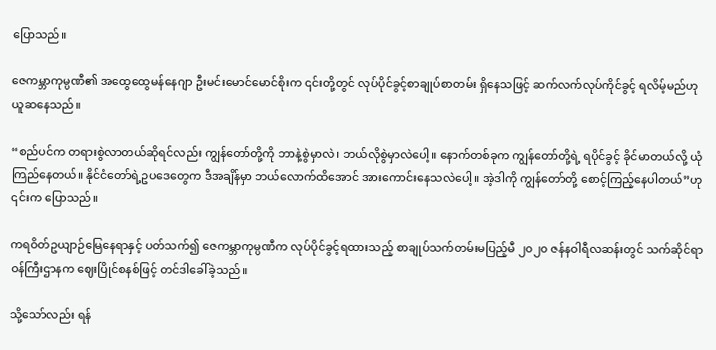ပြောသည်။

ဇေကမ္ဘာကုမ္ပဏီ၏ အထွေထွေမန်နေဂျာ ဦးမင်းမောင်မောင်စိုးက ၎င်းတို့တွင် လုပ်ပိုင်ခွင့်စာချုပ်စာတမ်း ရှိနေသဖြင့် ဆက်လက်လုပ်ကိုင်ခွင့် ရလိမ့်မည်ဟု ယူဆနေသည်။

“စည်ပင်က တရားစွဲလာတယ်ဆိုရင်လည်း ကျွန်တော်တို့ကို ဘာနဲ့စွဲမှာလဲ၊ ဘယ်လိုစွဲမှာလဲပေါ့။ နောက်တစ်ခုက ကျွန်တော်တို့ရဲ့ ရပိုင်ခွင့် ခိုင်မာတယ်လို့ ယုံကြည်နေတယ်။ နိုင်ငံတော်ရဲ့ဥပဒေတွေက ဒီအချိန်မှာ ဘယ်လောက်ထိအောင် အားကောင်းနေသလဲပေါ့။ အဲ့ဒါကို ကျွန်တော်တို့ စောင့်ကြည့်နေပါတယ်”ဟု ၎င်းက ပြောသည်။

ကရဝိတ်ဥယျာဉ်မြေနေရာနှင့် ပတ်သက်၍ ဇေကမ္ဘာကုမ္ပဏီက လုပ်ပိုင်ခွင့်ရထားသည့် စာချုပ်သက်တမ်းမပြည့်မီ ၂၀၂၀ ဇန်နဝါရီလဆန်းတွင် သက်ဆိုင်ရာ ဝန်ကြီးဌာနက ဈေးပြိုင်စနစ်ဖြင့် တင်ဒါခေါ်ခဲ့သည်။

သို့သော်လည်း ရန်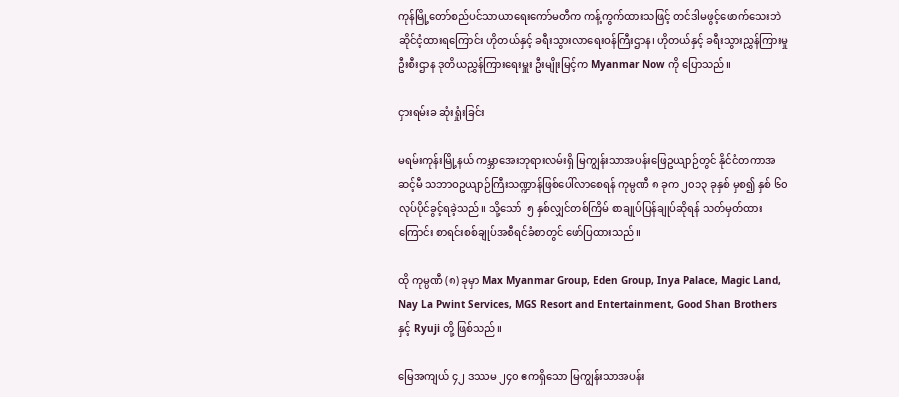ကုန်မြို့တော်စည်ပင်သာယာရေးကော်မတီက ကန့်ကွက်ထားသဖြင့် တင်ဒါမဖွင့်ဖောက်သေးဘဲ ဆိုင်ငံ့ထားရကြောင်း ဟိုတယ်နှင့် ခရီးသွားလာရေးဝန်ကြီးဌာန၊ ဟိုတယ်နှင့် ခရီးသွားညွှန်ကြားမှုဦးစီးဌာန ဒုတိယညွှန်ကြားရေးမှူး ဦးမျိုးမြင့်က Myanmar Now ကို ပြောသည်။

ငှားရမ်းခ ဆုံးရှုံးခြင်း

မရမ်းကုန်းမြို့နယ် ကမ္ဘာအေးဘုရားလမ်းရှိ မြကျွန်းသာအပန်းဖြေဥယျာဉ်တွင် နိုင်ငံတကာအဆင့်မီ သဘာဝဥယျာဉ်ကြီးသဏ္ဍာန်ဖြစ်ပေါ်လာစေရန် ကုမ္ပဏီ ၈ ခုက ၂၀၁၃ ခုနှစ် မှစ၍ နှစ် ၆၀ လုပ်ပိုင်ခွင့်ရခဲ့သည်။ သို့သော်  ၅ နှစ်လျှင်တစ်ကြိမ် စာချုပ်ပြန်ချုပ်ဆိုရန် သတ်မှတ်ထားကြောင်း စာရင်းစစ်ချုပ်အစီရင်ခံစာတွင် ဖော်ပြထားသည်။

ထို ကုမ္ပဏီ (၈) ခုမှာ Max Myanmar Group, Eden Group, Inya Palace, Magic Land, Nay La Pwint Services, MGS Resort and Entertainment, Good Shan Brothers နှင့် Ryuji တို့ ဖြစ်သည်။

မြေအကျယ် ၄၂ ဒဿမ ၂၄၀ ဧကရှိသော မြကျွန်းသာအပန်း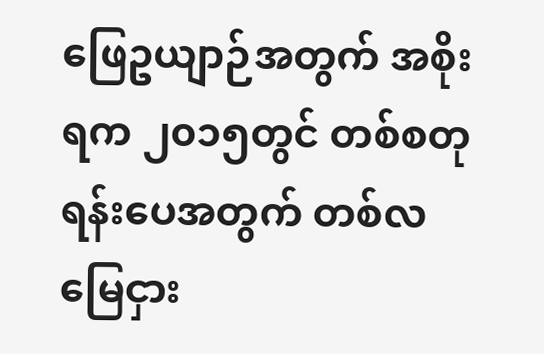ဖြေဥယျာဉ်အတွက် အစိုးရက ၂၀၁၅တွင် တစ်စတုရန်းပေအတွက် တစ်လမြေငှား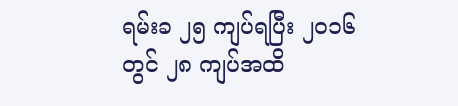ရမ်းခ ၂၅ ကျပ်ရပြီး ၂၀၁၆  တွင် ၂၈ ကျပ်အထိ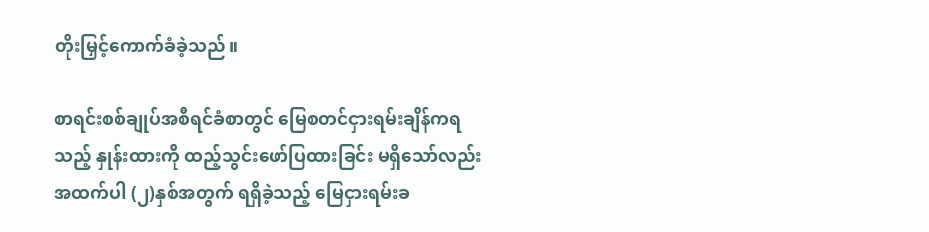တိုးမြှင့်ကောက်ခံခဲ့သည်။

စာရင်းစစ်ချုပ်အစီရင်ခံစာတွင် မြေစတင်ငှားရမ်းချိန်ကရသည့် နှုန်းထားကို ထည့်သွင်းဖော်ပြထားခြင်း မရှိသော်လည်း အထက်ပါ (၂)နှစ်အတွက် ရရှိခဲ့သည့် မြေငှားရမ်းခ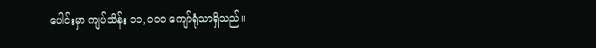ပေါင်းမှာ ကျပ်သိန်း ၁၁,၀၀၀ ကျော်ရုံသာရှိသည်။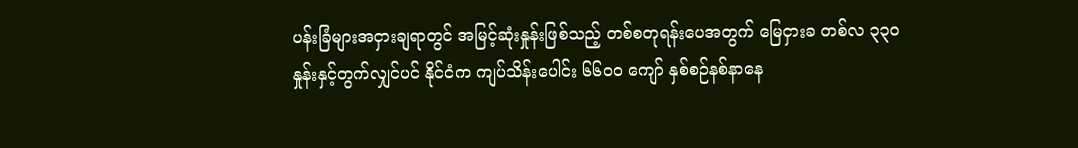ပန်းခြံများအငှားချရာတွင် အမြင့်ဆုံးနှုန်းဖြစ်သည့် တစ်စတုရန်းပေအတွက် မြေငှားခ တစ်လ ၃၃၀ နှုန်းနှင့်တွက်လျှင်ပင် နိုင်ငံက ကျပ်သိန်းပေါင်း ၆၆၀၀ ကျော် နှစ်စဉ်နစ်နာနေ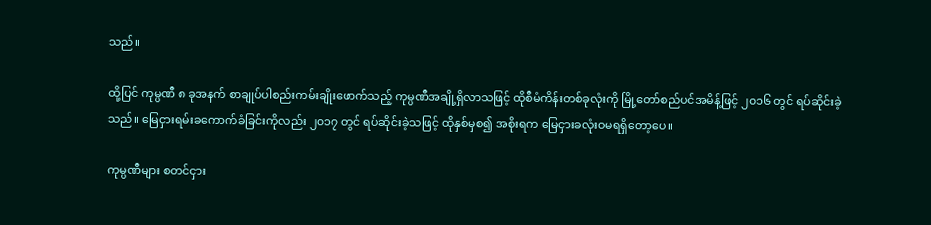သည်။

ထို့ပြင် ကုမ္ပဏီ ၈ ခုအနက် စာချုပ်ပါစည်းကမ်းချိုးဖောက်သည့် ကုမ္ပဏီအချို့ရှိလာသဖြင့် ထိုစီမံကိန်းတစ်ခုလုံးကို မြို့တော်စည်ပင်အမိန့်ဖြင့် ၂၀၁၆ တွင် ရပ်ဆိုင်းခဲ့သည်။ မြေငှားရမ်းခကောက်ခံခြင်းကိုလည်း ၂၀၁၇ တွင် ရပ်ဆိုင်းခဲ့သဖြင့် ထိုနှစ်မှစ၍ အစိုးရက မြေငှားခလုံးဝမရရှိတော့ပေ။

ကုမ္ပဏီများ စတင်ငှား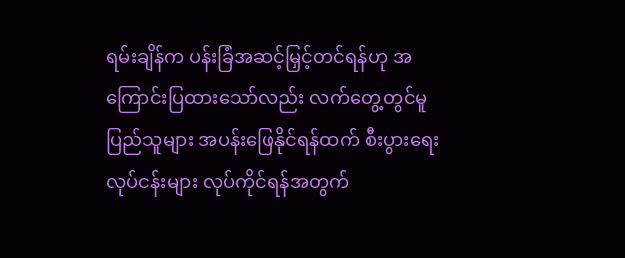ရမ်းချိန်က ပန်းခြံအဆင့်မြှင့်တင်ရန်ဟု အကြောင်းပြထားသော်လည်း လက်တွေ့တွင်မူ ပြည်သူများ အပန်းဖြေနိုင်ရန်ထက် စီးပွားရေးလုပ်ငန်းများ လုပ်ကိုင်ရန်အတွက်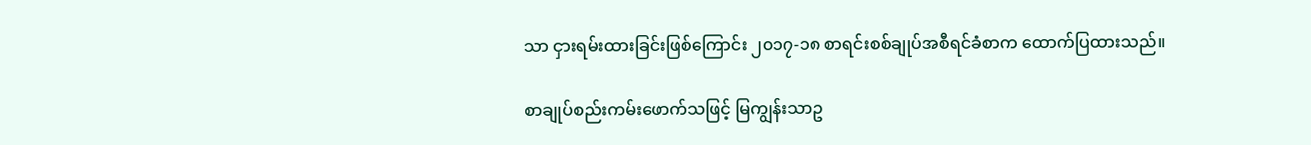သာ ငှားရမ်းထားခြင်းဖြစ်ကြောင်း ၂၀၁၇-၁၈ စာရင်းစစ်ချုပ်အစီရင်ခံစာက ထောက်ပြထားသည်။

စာချုပ်စည်းကမ်းဖောက်သဖြင့် မြကျွန်းသာဥ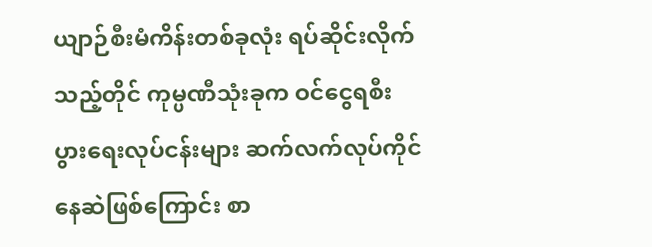ယျာဉ်စီးမံကိန်းတစ်ခုလုံး ရပ်ဆိုင်းလိုက်သည့်တိုင် ကုမ္ပဏီသုံးခုက ဝင်ငွေရစီးပွားရေးလုပ်ငန်းများ ဆက်လက်လုပ်ကိုင်နေဆဲဖြစ်ကြောင်း စာ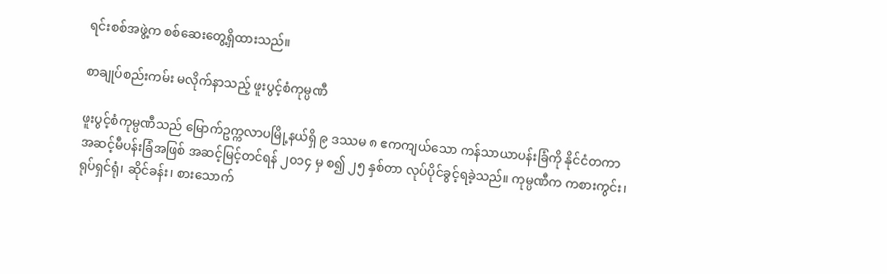ရင်းစစ်အဖွဲ့က စစ်ဆေးတွေ့ရှိထားသည်။

စာချုပ်စည်းကမ်း မလိုက်နာသည့် ဖူးပွင့်စံကုမ္ပဏီ

ဖူးပွင့်စံကုမ္ပဏီသည် မြောက်ဥက္ကလာပမြို့နယ်ရှိ ၉ ဒဿမ ၈ ဧကကျယ်သော ကန်သာယာပန်းခြံကို နိုင်ငံတကာအဆင့်မီပန်းခြံအဖြစ် အဆင့်မြင့်တင်ရန် ၂၀၁၄ မှ စ၍ ၂၅ နှစ်တာ လုပ်ပိုင်ခွင့်ရခဲ့သည်။ ကုမ္ပဏီက ကစားကွင်း၊ ရုပ်ရှင်ရုံ၊ ဆိုင်ခန်း၊ စားသောက်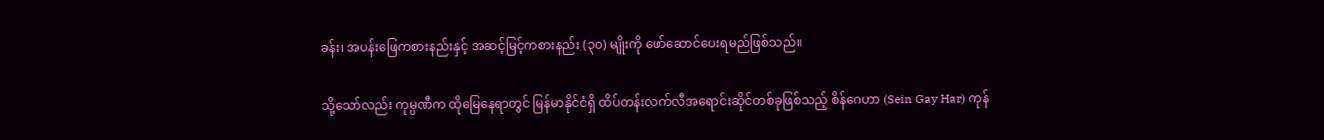ခန်း၊ အပန်းဖြေကစားနည်းနှင့် အဆင့်မြင့်ကစားနည်း (၃၀) မျိုးကို ဖော်ဆောင်ပေးရမည်ဖြစ်သည်။

သို့သော်လည်း ကုမ္ပဏီက ထိုမြေနေရာတွင် မြန်မာနိုင်ငံရှိ ထိပ်တန်းလက်လီအရောင်းဆိုင်တစ်ခုဖြစ်သည့် စိန်ဂေဟာ (Sein Gay Har) ကုန်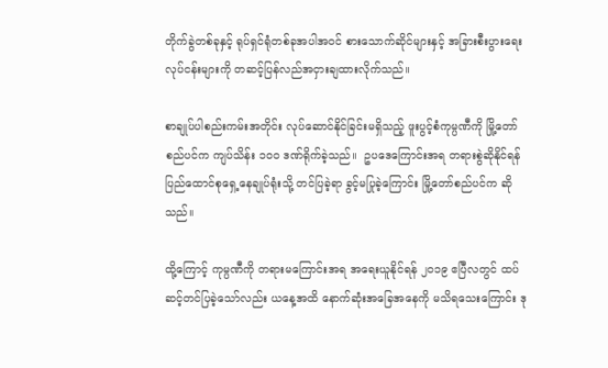တိုက်ခွဲတစ်ခုနှင့် ရုပ်ရှင်ရုံတစ်ခုအပါအဝင် စားသောက်ဆိုင်များနှင့် အခြားစီးပွားရေးလုပ်ငန်းများကို တဆင့်ပြန်လည်အငှားချထားလိုက်သည်။

စာချုပ်ပါစည်းကမ်းအတိုင်း လုပ်ဆောင်နိုင်ခြင်းမရှိသည့် ဖူးပွင့်စံကုမ္ပဏီကို မြို့တော်စည်ပင်က ကျပ်သိန်း ၁၀၀ ဒဏ်ရိုက်ခဲ့သည်။  ဥပဒေကြောင်းအရ တရားစွဲဆိုနိုင်ရန် ပြည်ထောင်စုရှေ့နေချုပ်ရုံးသို့ တင်ပြခဲ့ရာ ခွင့်မပြုခဲ့ကြောင်း မြို့တော်စည်ပင်က ဆိုသည်။

ထို့ကြောင့် ကုမ္ပဏီကို တရားမကြောင်းအရ အရေးယူနိုင်ရန် ၂၀၁၉ ဧပြီလတွင် ထပ်ဆင့်တင်ပြခဲ့သော်လည်း ယနေ့အထိ နောက်ဆုံးအခြေအနေကို မသိရသေးကြောင်း ဒု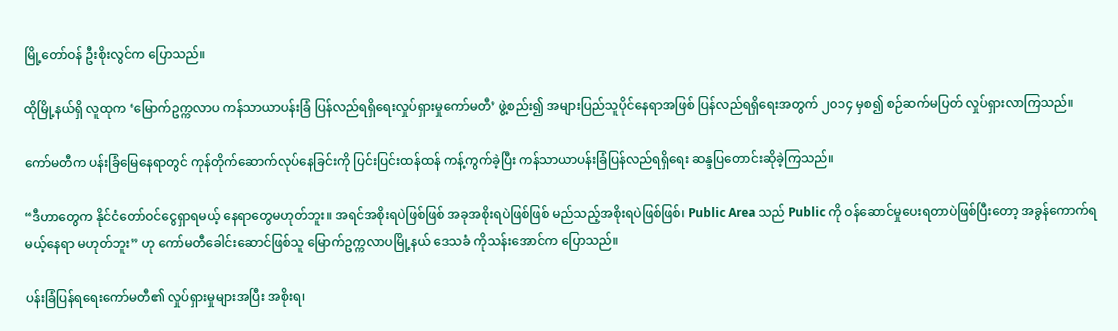မြို့တော်ဝန် ဦးစိုးလွင်က ပြောသည်။

ထိုမြို့နယ်ရှိ လူထုက ‘မြောက်ဥက္ကလာပ ကန်သာယာပန်းခြံ ပြန်လည်ရရှိရေးလှုပ်ရှားမှုကော်မတီ’ ဖွဲ့စည်း၍ အများပြည်သူပိုင်နေရာအဖြစ် ပြန်လည်ရရှိရေးအတွက် ၂၀၁၄ မှစ၍ စဉ်ဆက်မပြတ် လှုပ်ရှားလာကြသည်။

ကော်မတီက ပန်းခြံမြေနေရာတွင် ကုန်တိုက်ဆောက်လုပ်နေခြင်းကို ပြင်းပြင်းထန်ထန် ကန့်ကွက်ခဲ့ပြီး ကန်သာယာပန်းခြံပြန်လည်ရရှိရေး ဆန္ဒပြတောင်းဆိုခဲ့ကြသည်။

“ဒီဟာတွေက နိုင်ငံတော်ဝင်ငွေရှာရမယ့် နေရာတွေမဟုတ်ဘူး။ အရင်အစိုးရပဲဖြစ်ဖြစ် အခုအစိုးရပဲဖြစ်ဖြစ် မည်သည့်အစိုးရပဲဖြစ်ဖြစ်၊ Public Area သည် Public ကို ဝန်ဆောင်မှုပေးရတာပဲဖြစ်ပြီးတော့ အခွန်ကောက်ရမယ့်နေရာ မဟုတ်ဘူး” ဟု ကော်မတီခေါင်းဆောင်ဖြစ်သူ မြောက်ဥက္ကလာပမြို့နယ် ဒေသခံ ကိုသန်းအောင်က ပြောသည်။

ပန်းခြံပြန်ရရေးကော်မတီ၏ လှုပ်ရှားမှုများအပြီး အစိုးရ၊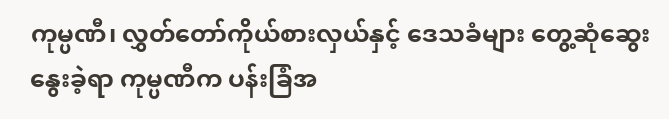ကုမ္ပဏီ၊ လွှတ်တော်ကိုယ်စားလှယ်နှင့် ဒေသခံများ တွေ့ဆုံဆွေးနွေးခဲ့ရာ ကုမ္ပဏီက ပန်းခြံအ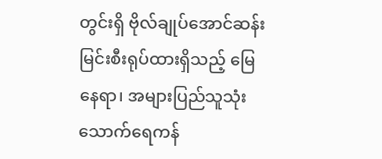တွင်းရှိ ဗိုလ်ချုပ်အောင်ဆန်းမြင်းစီးရုပ်ထားရှိသည့် မြေနေရာ၊ အများပြည်သူသုံး သောက်ရေကန်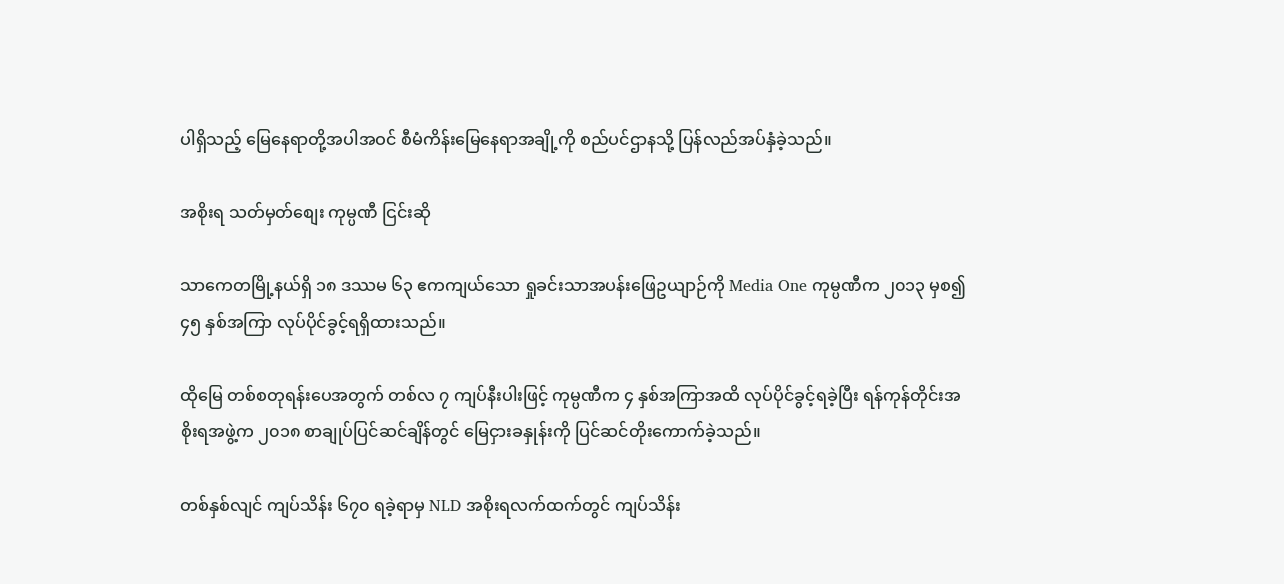ပါရှိသည့် မြေနေရာတို့အပါအဝင် စီမံကိန်းမြေနေရာအချို့ကို စည်ပင်ဌာနသို့ ပြန်လည်အပ်နှံခဲ့သည်။

အစိုးရ သတ်မှတ်စျေး ကုမ္ပဏီ ငြင်းဆို

သာကေတမြို့နယ်ရှိ ၁၈ ဒဿမ ၆၃ ဧကကျယ်သော ရှုခင်းသာအပန်းဖြေဥယျာဉ်ကို Media One ကုမ္ပဏီက ၂၀၁၃ မှစ၍ ၄၅ နှစ်အကြာ လုပ်ပိုင်ခွင့်ရရှိထားသည်။

ထိုမြေ တစ်စတုရန်းပေအတွက် တစ်လ ၇ ကျပ်နီးပါးဖြင့် ကုမ္ပဏီက ၄ နှစ်အကြာအထိ လုပ်ပိုင်ခွင့်ရခဲ့ပြီး ရန်ကုန်တိုင်းအစိုးရအဖွဲ့က ၂၀၁၈ စာချုပ်ပြင်ဆင်ချိန်တွင် မြေငှားခနှုန်းကို ပြင်ဆင်တိုးကောက်ခဲ့သည်။

တစ်နှစ်လျင် ကျပ်သိန်း ၆၇၀ ရခဲ့ရာမှ NLD အစိုးရလက်ထက်တွင် ကျပ်သိန်း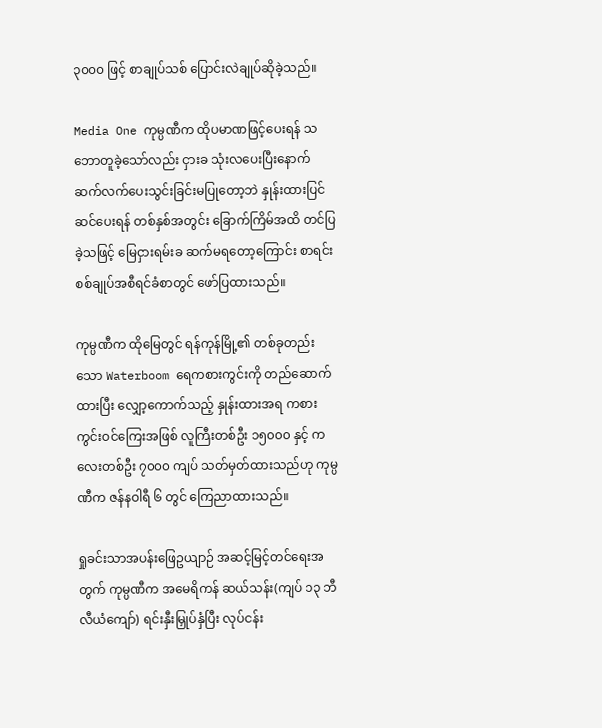၃၀၀၀ ဖြင့် စာချုပ်သစ် ပြောင်းလဲချုပ်ဆိုခဲ့သည်။

Media One ကုမ္ပဏီက ထိုပမာဏဖြင့်ပေးရန် သဘောတူခဲ့သော်လည်း ငှားခ သုံးလပေးပြီးနောက် ဆက်လက်ပေးသွင်းခြင်းမပြုတော့ဘဲ နှုန်းထားပြင်ဆင်ပေးရန် တစ်နှစ်အတွင်း ခြောက်ကြိမ်အထိ တင်ပြခဲ့သဖြင့် မြေငှားရမ်းခ ဆက်မရတော့ကြောင်း စာရင်းစစ်ချုပ်အစီရင်ခံစာတွင်‌ ဖော်ပြထားသည်။

ကုမ္ပဏီက ထိုမြေတွင် ရန်ကုန်မြို့၏ တစ်ခုတည်းသော Waterboom ရေကစားကွင်းကို တည်ဆောက်ထားပြီး လျှော့ကောက်သည့် နှုန်းထားအရ ကစားကွင်းဝင်ကြေးအဖြစ် လူကြီးတစ်ဦး ၁၅၀၀၀ နှင့် ကလေးတစ်ဦး ၇၀၀၀ ကျပ် သတ်မှတ်ထားသည်ဟု ကုမ္ပဏီက ဇန်နဝါရီ ၆ တွင် ကြေညာထားသည်။

ရှုခင်းသာအပန်းဖြေဥယျာဉ် အဆင့်မြင့်တင်ရေးအတွက် ကုမ္ပဏီက အမေရိကန် ဆယ်သန်း(ကျပ် ၁၃ ဘီလီယံကျော်) ရင်းနှီးမြှုပ်နှံပြီး လုပ်ငန်း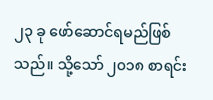၂၃ ခု ဖော်ဆောင်ရမည်ဖြစ်သည်။ သို့သော် ၂၀၁၈ စာရင်း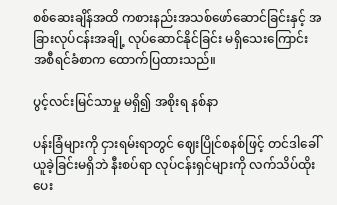စစ်ဆေးချိန်အထိ ကစားနည်းအသစ်ဖော်ဆောင်ခြင်းနှင့် အခြားလုပ်ငန်းအချို့ လုပ်ဆောင်နိုင်ခြင်း မရှိသေးကြောင်း အစီရင်ခံစာက ထောက်ပြထားသည်။

ပွင့်လင်းမြင်သာမှု မရှိ၍ အစိုးရ နစ်နာ

ပန်းခြံများကို ငှားရမ်းရာတွင် ဈေးပြိုင်စနစ်ဖြင့် တင်ဒါခေါ်ယူခဲ့ခြင်းမရှိဘဲ နီးစပ်ရာ လုပ်ငန်းရှင်များကို လက်သိပ်ထိုးပေး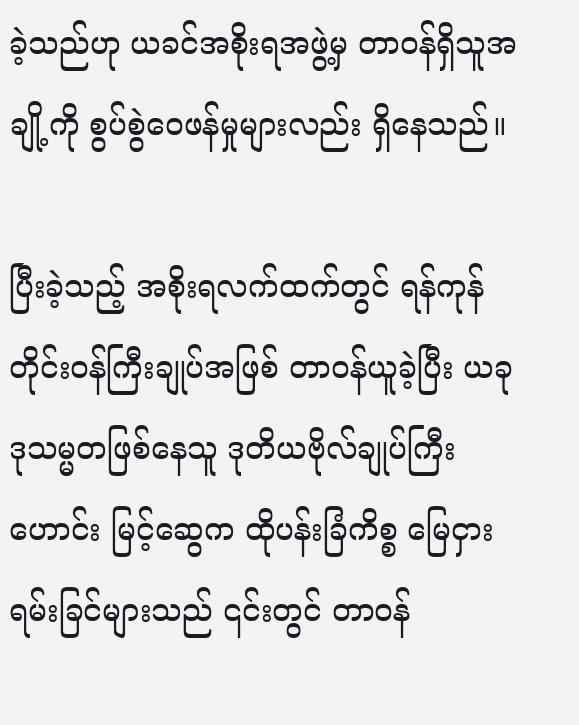ခဲ့သည်ဟု ယခင်အစိုးရအဖွဲ့မှ တာဝန်ရှိသူအချို့ကို စွပ်စွဲဝေဖန်မှုများလည်း ရှိနေသည်။

ပြီးခဲ့သည့် အစိုးရလက်ထက်တွင် ရန်ကုန်တိုင်းဝန်ကြီးချုပ်အဖြစ် တာဝန်ယူခဲ့ပြီး ယခု ဒုသမ္မတဖြစ်နေသူ ဒုတိယဗိုလ်ချုပ်ကြီးဟောင်း မြင့်ဆွေက ထိုပန်းခြံကိစ္စ မြေငှားရမ်းခြင်များသည် ၎င်းတွင် တာဝန်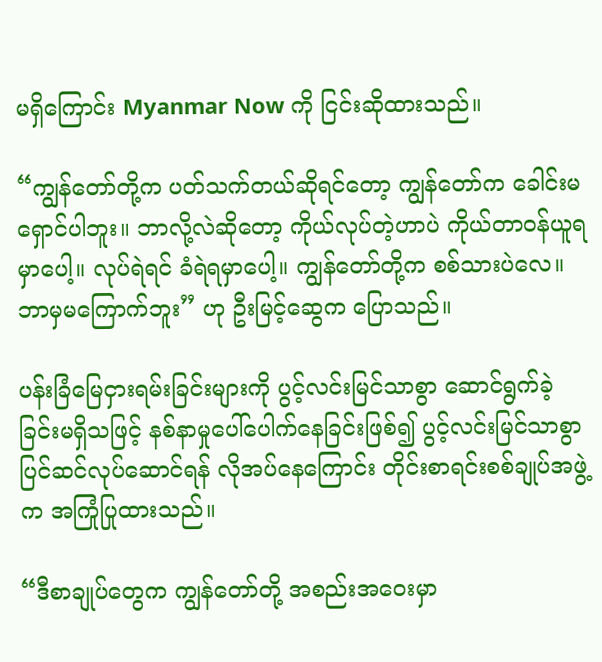မရှိကြောင်း Myanmar Now ကို ငြင်းဆိုထားသည်။

“ကျွန်တော်တို့က ပတ်သက်တယ်ဆိုရင်တော့ ကျွန်တော်က ခေါင်းမရှောင်ပါဘူး။ ဘာလို့လဲဆိုတော့ ကိုယ်လုပ်တဲ့ဟာပဲ ကိုယ်တာဝန်ယူရမှာပေါ့။ လုပ်ရဲရင် ခံရဲရမှာပေါ့။ ကျွန်တော်တို့က စစ်သားပဲလေ။ ဘာမှမကြောက်ဘူး” ဟု ဦးမြင့်ဆွေက ပြောသည်။

ပန်းခြံမြေငှားရမ်းခြင်းများကို ပွင့်လင်းမြင်သာစွာ ဆောင်ရွက်ခဲ့ခြင်းမရှိသဖြင့် နစ်နာမှုပေါ်ပေါက်နေခြင်းဖြစ်၍ ပွင့်လင်းမြင်သာစွာ ပြင်ဆင်လုပ်ဆောင်ရန် လိုအပ်နေကြောင်း တိုင်းစာရင်းစစ်ချုပ်အဖွဲ့က အကြုံပြုထားသည်။

“ဒီစာချုပ်တွေက ကျွန်တော်တို့ အစည်းအဝေးမှာ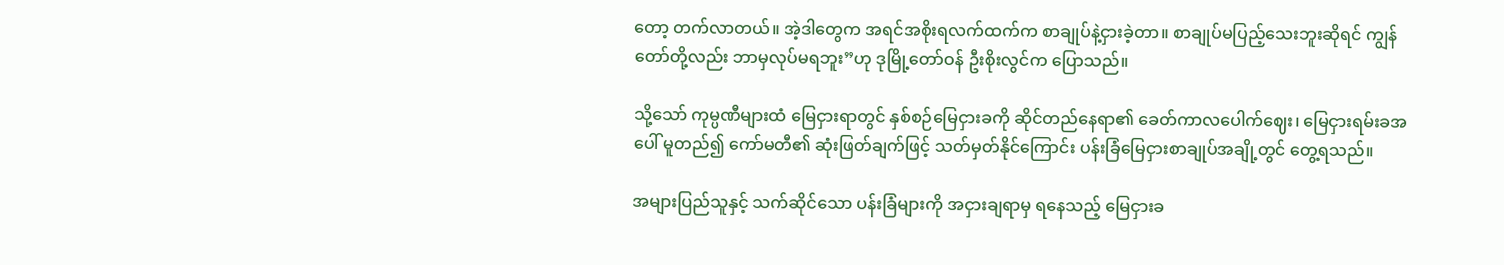တော့ တက်လာတယ်။ အဲ့ဒါတွေက အရင်အစိုးရလက်ထက်က စာချုပ်နဲ့ငှားခဲ့တာ။ စာချုပ်မပြည့်သေးဘူးဆိုရင် ကျွန်တော်တို့လည်း ဘာမှလုပ်မရဘူး”ဟု ဒုမြို့တော်ဝန် ဦးစိုးလွင်က ပြောသည်။

သို့သော် ကုမ္ပဏီများထံ မြေငှားရာတွင် နှစ်စဉ်မြေငှားခကို ဆိုင်တည်နေရာ၏ ခေတ်ကာလပေါက်ဈေး၊ မြေငှားရမ်းခအပေါ် မူတည်၍ ကော်မတီ၏ ဆုံးဖြတ်ချက်ဖြင့် သတ်မှတ်နိုင်ကြောင်း ပန်းခြံမြေငှားစာချုပ်အချို့တွင် တွေ့ရသည်။

အများပြည်သူနှင့် သက်ဆိုင်သော ပန်းခြံများကို အငှားချရာမှ ရနေသည့် မြေငှားခ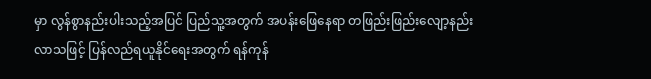မှာ လွန်စွာနည်းပါးသည့်အပြင် ပြည်သူ့အတွက် အပန်းဖြေနေရာ တဖြည်းဖြည်းလျော့နည်းလာသဖြင့် ပြန်လည်ရယူနိုင်ရေးအတွက် ရန်ကုန်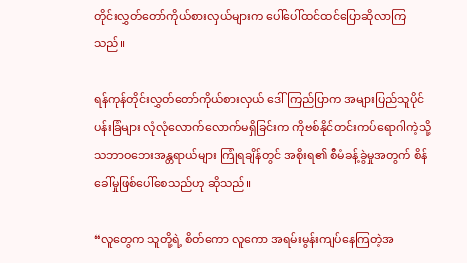တိုင်းလွှတ်တော်ကိုယ်စားလှယ်များက ပေါ်ပေါ်ထင်ထင်ပြောဆိုလာကြသည်။

ရန်ကုန်တိုင်းလွှတ်တော်ကိုယ်စားလှယ် ဒေါ်ကြည်ပြာက အများပြည်သူပိုင်ပန်းခြံများ လုံလုံလောက်လောက်မရှိခြင်းက ကိုဗစ်နိုင်တင်းကပ်ရောဂါကဲ့သို့ သဘာဝဘေးအန္တရာယ်များ ကြုံရချိန်တွင် အစိုးရ၏ စီမံခန့်ခွဲမှုအတွက် စိန်ခေါ်မှုဖြစ်ပေါ်စေသည်ဟု ဆိုသည်။

“လူတွေက သူတို့ရဲ့ စိတ်ကော လူကော အရမ်းမွန်းကျပ်နေကြတဲ့အ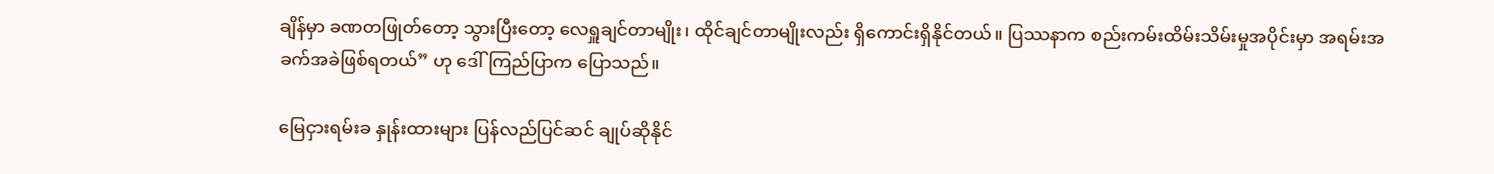ချိန်မှာ ခဏတဖြုတ်တော့ သွားပြီးတော့ လေရှူချင်တာမျိုး၊ ထိုင်ချင်တာမျိုးလည်း ရှိကောင်းရှိနိုင်တယ်။ ပြဿနာက စည်းကမ်းထိမ်းသိမ်းမှုအပိုင်းမှာ အရမ်းအခက်အခဲဖြစ်ရတယ်” ဟု ဒေါ်ကြည်ပြာက ပြောသည်။

မြေငှားရမ်းခ နှုန်းထားများ ပြန်လည်ပြင်ဆင် ချုပ်ဆိုနိုင်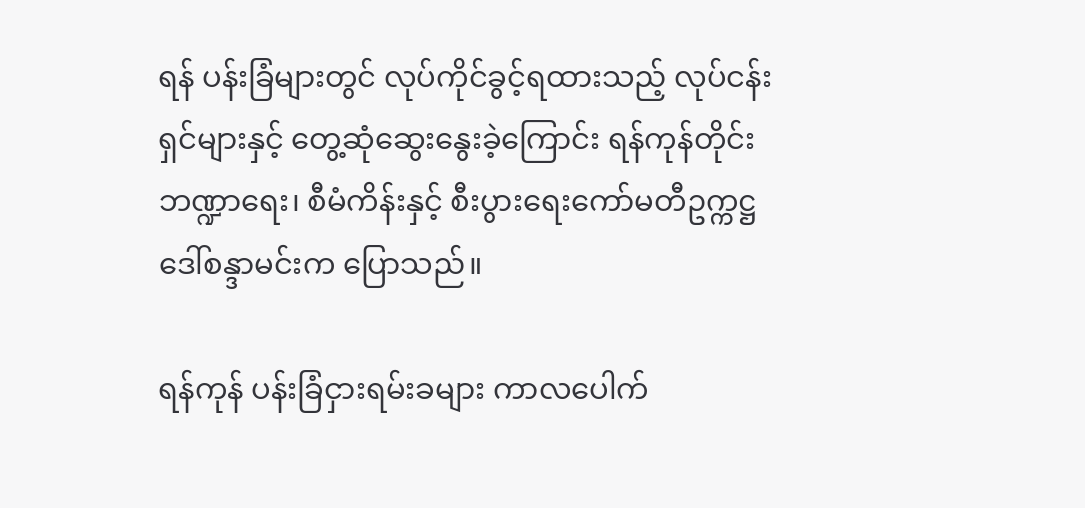ရန် ပန်းခြံများတွင် လုပ်ကိုင်ခွင့်ရထားသည့် လုပ်ငန်းရှင်များနှင့် တွေ့ဆုံဆွေးနွေးခဲ့ကြောင်း ရန်ကုန်တိုင်း ဘဏ္ဍာရေး၊ စီမံကိန်းနှင့် စီးပွားရေးကော်မတီဥက္ကဋ္ဌ ဒေါ်စန္ဒာမင်းက ပြောသည်။

ရန်ကုန် ပန်းခြံငှားရမ်းခများ ကာလပေါက်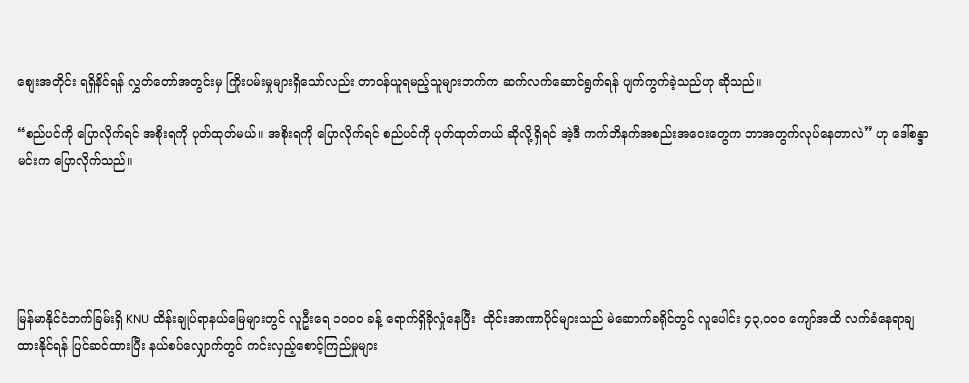စျေးအတိုင်း ရရှိနိင်ရန် လွှတ်တော်အတွင်းမှ ကြိုးပမ်းမှုများရှိသော်လည်း တာဝန်ယူရမည့်သူများဘက်က ဆက်လက်ဆောင်ရွက်ရန် ပျက်ကွက်ခဲ့သည်ဟု ဆိုသည်။

“စည်ပင်ကို ပြောလိုက်ရင် အစိုးရကို ပုတ်ထုတ်မယ်။ အစိုးရကို ပြောလိုက်ရင် စည်ပင်ကို ပုတ်ထုတ်တယ် ဆိုလို့ရှိရင် အဲ့ဒီ ကက်ဘိနက်အစည်းအဝေးတွေက ဘာအတွက်လုပ်နေတာလဲ” ဟု ဒေါ်စန္ဒာမင်းက ပြောလိုက်သည်။





မြန်မာနိုင်ငံဘက်ခြမ်းရှိ KNU ထိန်းချုပ်ရာနယ်မြေများတွင် လူဦးရေ ၁၀၀၀ ခန့် ရောက်ရှိခိုလှုံနေပြီး  ထိုင်းအာဏာပိုင်များသည် မဲဆောက်ခရိုင်တွင် လူပေါင်း ၄၃,၀၀၀ ကျော်အထိ လက်ခံနေရာချထားနိုင်ရန် ပြင်ဆင်ထားပြီး နယ်စပ်လျှောက်တွင် ကင်းလှည့်စောင့်ကြည်မှုများ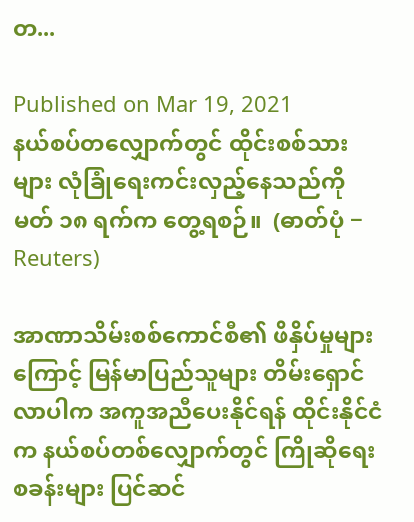တ...

Published on Mar 19, 2021
နယ်စပ်တလျှောက်တွင် ထိုင်းစစ်သားများ လုံခြုံရေးကင်းလှည့်နေသည်ကို မတ် ၁၈ ရက်က တွေ့ရစဉ်။  (ဓာတ်ပုံ − Reuters)

အာဏာသိမ်းစစ်ကောင်စီ၏ ဖိနှိပ်မှုများကြောင့် မြန်မာပြည်သူများ တိမ်းရှောင်လာပါက အကူအညီပေးနိုင်ရန် ထိုင်းနိုင်ငံက နယ်စပ်တစ်လျှောက်တွင် ကြိုဆိုရေးစခန်းများ ပြင်ဆင်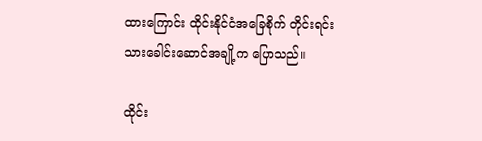ထားကြောင်း ထိုင်းနိုင်ငံအခြေစိုက် တိုင်းရင်းသားခေါင်းဆောင်အချို့က ပြောသည်။

ထိုင်း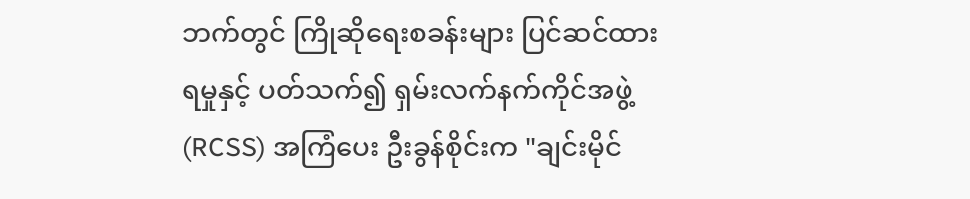ဘက်တွင် ကြိုဆိုရေးစခန်းများ ပြင်ဆင်ထားရမှုနှင့် ပတ်သက်၍ ရှမ်းလက်နက်ကိုင်အဖွဲ့ (RCSS) အကြံပေး ဦးခွန်စိုင်းက "ချင်းမိုင်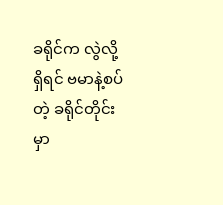ခရိုင်က လွဲလို့ရှိရင် ဗမာနဲ့စပ်တဲ့ ခရိုင်တိုင်းမှာ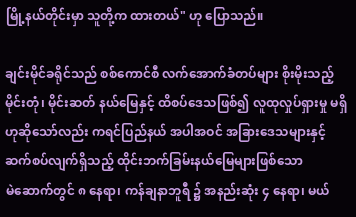မြို့နယ်တိုင်းမှာ သူတို့က ထားတယ်" ဟု ပြောသည်။

ချင်းမိုင်ခရိုင်သည် စစ်ကောင်စီ လက်အောက်ခံတပ်များ စိုးမိုးသည့် မိုင်းတုံ၊ မိုင်းဆတ် နယ်မြေနှင့် ထိစပ်ဒေသဖြစ်၍ လူထုလှုပ်ရှားမှု မရှိဟုဆိုသော်လည်း ကရင်ပြည်နယ် အပါအဝင် အခြားဒေသများနှင့် ဆက်စပ်လျက်ရှိသည့် ထိုင်းဘက်ခြမ်းနယ်မြေများဖြစ်သော မဲ‌ဆောက်တွင် ၈ နေရာ၊ ကန်ချနာဘူရီ ၌ အနည်းဆုံး ၄ နေရာ၊ မယ်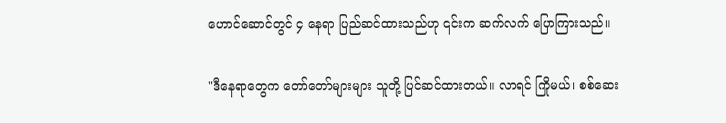ဟောင်ဆောင်တွင် ၄ နေရာ ပြည်ဆင်ထားသည်ဟု ၎င်းက ဆက်လက် ပြောကြားသည်။

"ဒီနေရာတွေက တော်တော်များများ သူတို့ ပြင်ဆင်ထားတယ်။ လာရင် ကြိုမယ်၊ စစ်ဆေး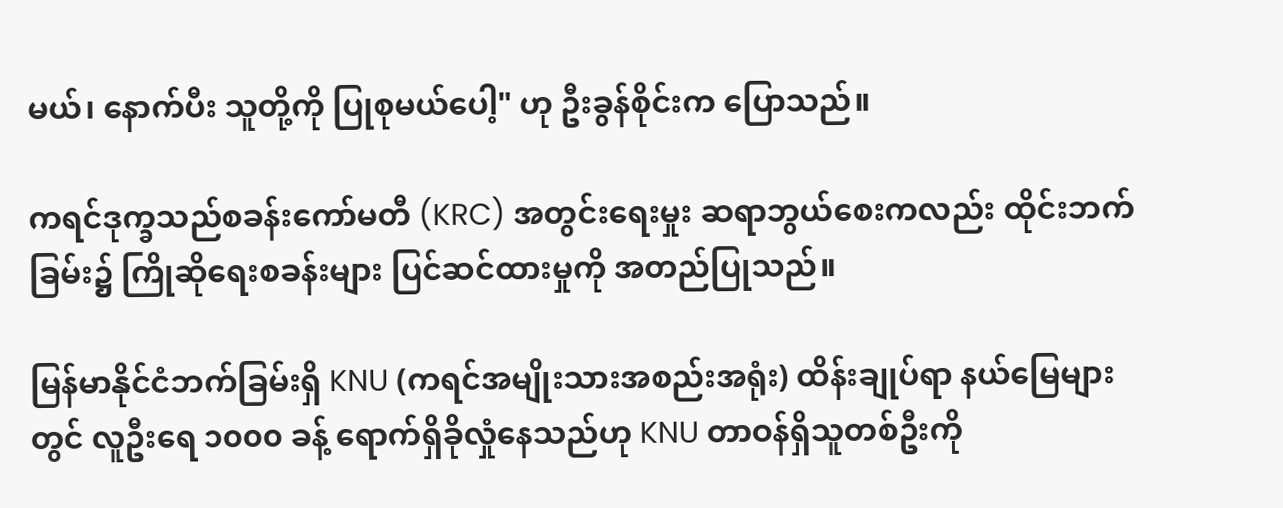မယ်၊ နောက်ပီး သူတို့ကို ပြုစုမယ်ပေါ့" ဟု ဦးခွန်စိုင်းက ပြောသည်။

ကရင်ဒုက္ခသည်စခန်းကော်မတီ (KRC) အတွင်းရေးမှုး ဆရာဘွယ်စေးကလည်း ထိုင်းဘက်ခြမ်း၌ ကြိုဆိုရေးစခန်းများ ပြင်ဆင်ထားမှုကို အတည်ပြုသည်။

မြန်မာနိုင်ငံဘက်ခြမ်းရှိ KNU (ကရင်အမျိုးသားအစည်းအရုံး) ထိန်းချုပ်ရာ နယ်မြေများတွင် လူဦးရေ ၁၀၀၀ ခန့် ရောက်ရှိခိုလှုံနေသည်ဟု KNU တာဝန်ရှိသူတစ်ဦးကို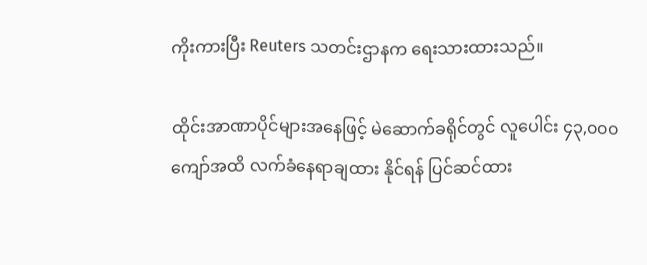ကိုးကားပြီး Reuters သတင်းဌာနက ရေးသားထားသည်။

ထိုင်းအာဏာပိုင်များအနေဖြင့် မဲဆောက်ခရိုင်တွင် လူပေါင်း ၄၃,၀၀၀ ကျော်အထိ လက်ခံနေရာချထား နိုင်ရန် ပြင်ဆင်ထား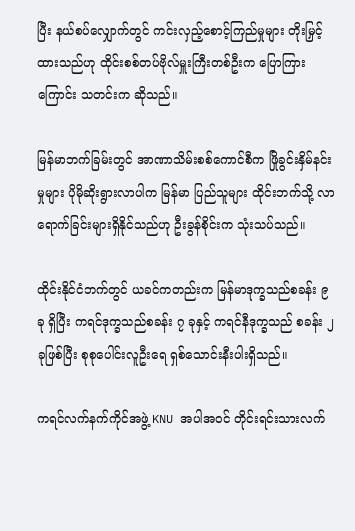ပြီး နယ်စပ်လျှောက်တွင် ကင်းလှည့်စောင့်ကြည်မှုများ တိုးမြှင့်ထားသည်ဟု ထိုင်းစစ်တပ်ဗိုလ်မှူးကြီးတစ်ဦးက ပြောကြားကြောင်း သတင်းက ဆိုသည်။

မြန်မာဘက်ခြမ်းတွင် အာဏာသိမ်းစစ်ကောင်စီက ဖြိုခွင်းနှိမ်နင်းမှုများ ပိုမိုဆိုးရွားလာပါက မြန်မာ ပြည်သူများ ထိုင်းဘက်သို့ လာရောက်ခြင်းများရှိနိုင်သည်ဟု ဦးခွန်စိုင်းက သုံးသပ်သည်။

ထိုင်းနိုင်ငံဘက်တွင် ယခင်ကတည်းက မြန်မာဒုက္ခသည်စခန်း ၉ ခု ရှိပြီး ကရင်ဒုက္ခသည်စခန်း ၇ ခုနှင့် ကရင်နီဒုက္ခသည် စခန်း ၂ ခုဖြစ်ပြီး စုစုပေါင်းလူဦးရေ ရှစ်သောင်းနီးပါးရှိသည်။

ကရင်လက်နက်ကိုင်အဖွဲ့ KNU အပါအဝင် တိုင်းရင်းသားလက်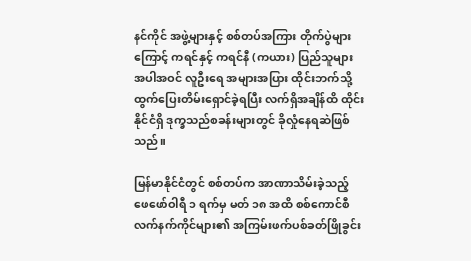နင်ကိုင် အဖွဲ့များနှင့် စစ်တပ်အကြား တိုက်ပွဲများကြောင့် ကရင်နှင့် ကရင်နီ (ကယား) ပြည်သူများ အပါအဝင် လူဦးရေ အများအပြား ထိုင်းဘက်သို့ ထွက်ပြေးတိမ်းရှောင်ခဲ့ရပြီး လက်ရှိအချိန်ထိ ထိုင်းနိုင်ငံရှိ ဒုက္ခသည်စခန်းများတွင် ခိုလှုံနေရဆဲဖြစ်သည်။

မြန်မာနိုင်ငံတွင် စစ်တပ်က အာဏာသိမ်းခဲ့သည့် ဖေဖော်ဝါရီ ၁ ရက်မှ မတ် ၁၈ အထိ စစ်ကောင်စီ လက်နက်ကိုင်များ၏ အကြမ်းဖက်ပစ်ခတ်ဖြိုခွင်း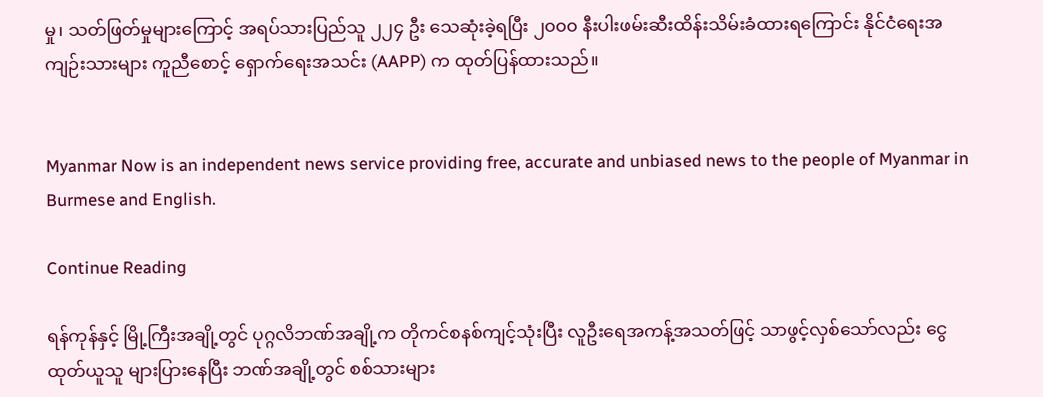မှု၊ သတ်ဖြတ်မှုများကြောင့် အရပ်သားပြည်သူ ၂၂၄ ဦး သေဆုံးခဲ့ရပြီး ၂၀၀၀ နီးပါးဖမ်းဆီးထိန်းသိမ်းခံထားရကြောင်း နိုင်ငံရေးအကျဉ်းသားများ ကူညီစောင့် ရှောက်ရေးအသင်း (AAPP) က ထုတ်ပြန်ထားသည်။


Myanmar Now is an independent news service providing free, accurate and unbiased news to the people of Myanmar in Burmese and English.

Continue Reading

ရန်ကုန်နှင့် မြို့ကြီးအချို့တွင် ပုဂ္ဂလိဘဏ်အချို့က တိုကင်စနစ်ကျင့်သုံးပြီး လူဦးရေအကန့်အသတ်ဖြင့် သာဖွင့်လှစ်သော်လည်း ငွေထုတ်ယူသူ များပြားနေပြီး ဘဏ်အချို့တွင် စစ်သားများ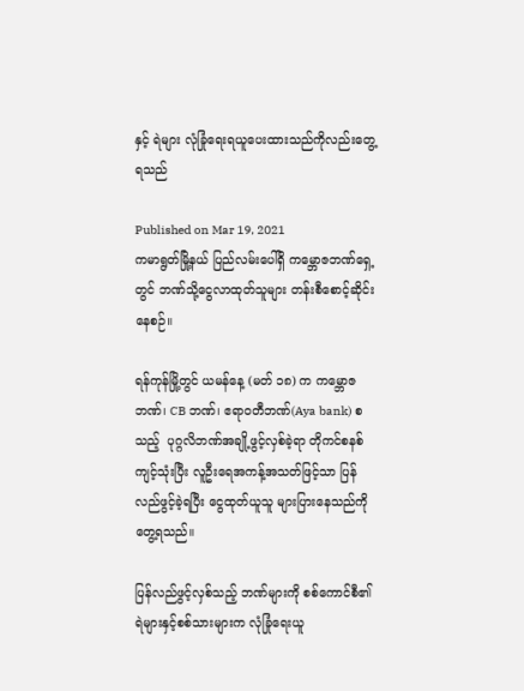နှင့် ရဲများ လုံခြုံရေးရယူပေးထားသည်ကိုလည်းတွေ့ရသည်

Published on Mar 19, 2021
ကမာရွတ်မြို့နယ် ပြည်လမ်းပေါ်ရှိ ကမ္ဘောဇဘဏ်ရှေ့တွင် ဘဏ်သို့ငွေလာထုတ်သူများ တန်းစီစောင့်ဆိုင်းနေစဉ်။

ရန်ကုန်မြို့တွင် ယမန်နေ့ (မတ် ၁၈) က ကမ္ဘောဇဘဏ်၊ CB ဘဏ်၊ ဧရာဝတီဘဏ်(Aya bank) စသည့်  ပုဂ္ဂလိဘဏ်အချို့ဖွင့်လှစ်ခဲ့ရာ တိုကင်စနစ်ကျင့်သုံးပြီး လူဦးရေအကန့်အသတ်ဖြင့်သာ ပြန်လည်ဖွင့်ခဲ့ရပြီး ငွေထုတ်ယူသူ များပြားနေသည်ကို တွေ့ရသည်။

ပြန်လည်ဖွင့်လှစ်သည့် ဘဏ်များကို စစ်ကောင်စီ၏ ရဲများနှင့်စစ်သားများက လုံခြုံရေးယူ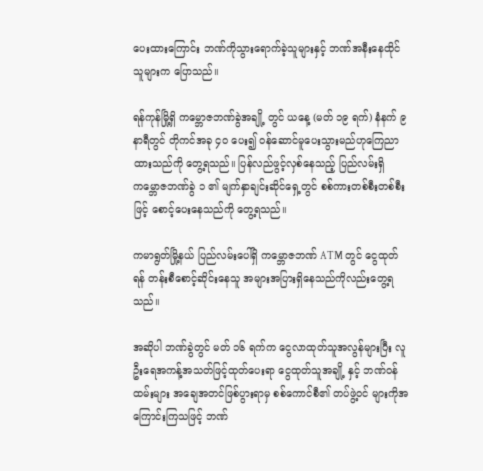ပေးထားကြောင်း ဘဏ်ကိုသွားရောက်ခဲ့သူများနှင့် ဘဏ်အနီးနေထိုင်သူများက ပြောသည်။

ရန်ကုန်မြို့ရှိ ကမ္ဘောဇဘဏ်ခွဲအချို့ တွင် ယနေ့ (မတ် ၁၉ ရက်) နံနက် ၉ နာရီတွင် တိုကင်အခု ၄၀ ပေး၍ ဝန်ဆောင်မူပေးသွားမည်ဟုကြေညာထားသည်ကို တွေ့ရသည်။ ပြန်လည်ဖွင့်လှစ်နေသည့် ပြည်လမ်းရှိ ကမ္ဘောဇဘဏ်ခွဲ ၁ ၏ မျက်နှာချင်းဆိုင်ရှေ့တွင် စစ်ကားတစ်စီးတစ်စီးဖြင့် စောင့်ပေးနေသည်ကို တွေ့ရသည်။

ကမာရွတ်မြို့နယ် ပြည်လမ်းပေါ်ရှိ ကမ္ဘောဇဘဏ် ATM တွင် ငွေထုတ်ရန် တန်းစီစောင့်ဆိုင်းနေသူ အများအပြားရှိနေသည်ကိုလည်းတွေ့ရသည်။

အဆိုပါ ဘဏ်ခွဲတွင် မတ် ၁၆ ရက်က ငွေလာထုတ်သူအလွန်များပြီး လူဦးရေအကန့်အသတ်ဖြင့်ထုတ်ပေးရာ ငွေထုတ်သူအချို့ နှင့် ဘဏ်ဝန်ထမ်းများ အချေအတင်ဖြစ်ပွားရာမှ စစ်ကောင်စီ၏ တပ်ဖွဲ့ဝင် များကိုအကြောင်းကြသဖြင့် ဘဏ်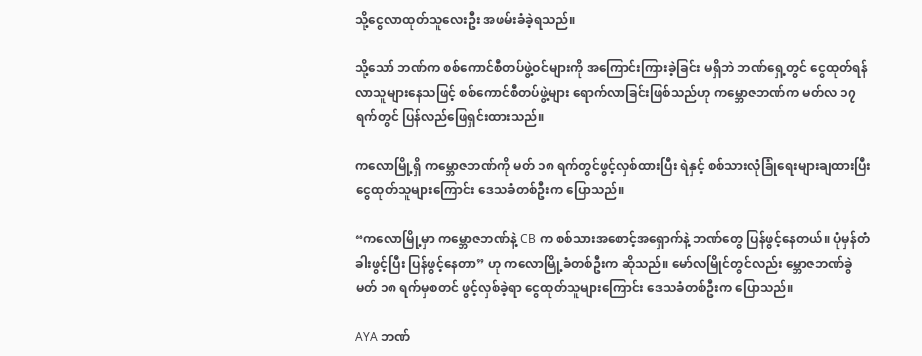သို့ငွေလာထုတ်သူလေးဦး အဖမ်းခံခဲ့ရသည်။

သို့သော် ဘဏ်က စစ်ကောင်စီတပ်ဖွဲ့ဝင်များကို အကြောင်းကြားခဲ့ခြင်း မရှိဘဲ ဘဏ်ရှေ့တွင် ငွေထုတ်ရန်လာသူများနေသဖြင့် စစ်ကောင်စီတပ်ဖွဲ့များ ရောက်လာခြင်းဖြစ်သည်ဟု ကမ္ဘောဇဘဏ်က မတ်လ ၁၇ ရက်တွင် ပြန်လည်ဖြေရှင်းထားသည်။

ကလောမြို့ရှိ ကမ္ဘောဇဘဏ်ကို မတ် ၁၈ ရက်တွင်ဖွင့်လှစ်ထားပြီး ရဲနှင့် စစ်သားလုံခြုံရေးများချထားပြီး ငွေထုတ်သူများကြောင်း ဒေသခံတစ်ဦးက ပြောသည်။

“ကလောမြို့မှာ ကမ္ဘောဇဘဏ်နဲ့ CB က စစ်သားအစောင့်အရှောက်နဲ့ ဘဏ်တွေ ပြန်ဖွင့်နေတယ်။ ပုံမှန်တံခါးဖွင့်ပြီး ပြန်ဖွင့်နေတာ” ဟု ကလောမြို့ခံတစ်ဦးက ဆိုသည်။ မော်လမြိုင်တွင်လည်း မ္ဘောဇဘဏ်ခွဲ မတ် ၁၈ ရက်မှစတင် ဖွင့်လှစ်ခဲ့ရာ ငွေထုတ်သူများကြောင်း ဒေသခံတစ်ဦးက ပြောသည်။

AYA ဘဏ်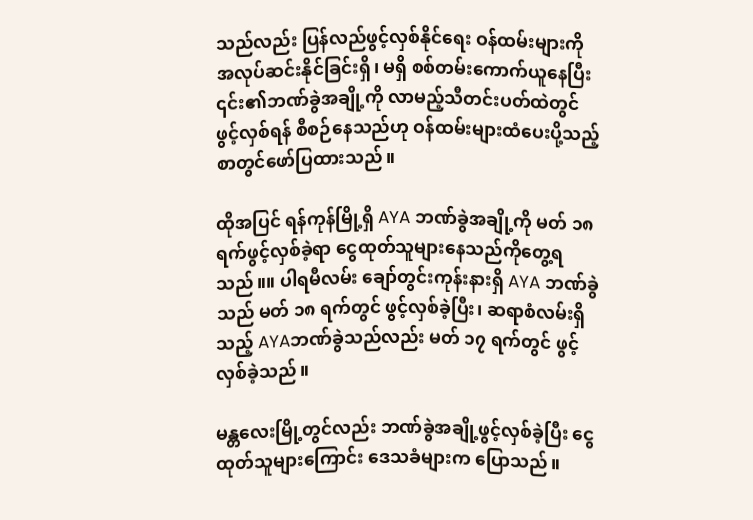သည်လည်း ပြန်လည်ဖွင့်လှစ်နိုင်ရေး ဝန်ထမ်းများကို အလုပ်ဆင်းနိုင်ခြင်းရှိ၊ မရှိ စစ်တမ်းကောက်ယူနေပြီး ၎င်း၏ဘဏ်ခွဲအချို့ကို လာမည့်သီတင်းပတ်ထဲတွင် ဖွင့်လှစ်ရန် စီစဉ်နေသည်ဟု ဝန်ထမ်းများထံပေးပို့သည့် စာတွင်ဖော်ပြထားသည်။

ထိုအပြင် ရန်ကုန်မြို့ရှိ AYA ဘဏ်ခွဲအချို့ကို မတ် ၁၈ ရက်ဖွင့်လှစ်ခဲ့ရာ ငွေထုတ်သူများနေသည်ကိုတွေ့ရသည်။။ ပါရမီလမ်း ချော်တွင်းကုန်းနားရှိ AYA ဘဏ်ခွဲသည် မတ် ၁၈ ရက်တွင် ဖွင့်လှစ်ခဲ့ပြီး၊ ဆရာစံလမ်းရှိသည့် AYAဘဏ်ခွဲသည်လည်း မတ် ၁၇ ရက်တွင် ဖွင့်လှစ်ခဲ့သည်။

မန္တလေးမြို့တွင်လည်း ဘဏ်ခွဲအချို့ဖွင့်လှစ်ခဲ့ပြီး ငွေထုတ်သူများကြောင်း ဒေသခံများက ပြောသည်။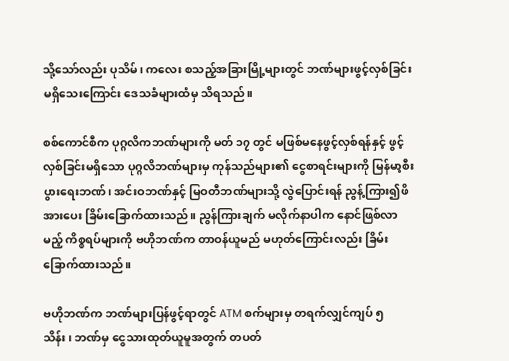သို့သော်လည်း ပုသိမ်၊ ကလေး စသည့်အခြားမြို့များတွင် ဘဏ်များဖွင့်လှစ်ခြင်း မရှိသေးကြောင်း ဒေသခံများထံမှ သိရသည်။

စစ်ကောင်စီက ပုဂ္ဂလိကဘဏ်များကို မတ် ၁၇ တွင် မဖြစ်မနေဖွင့်လှစ်ရန်နှင့် ဖွင့်လှစ်ခြင်းမရှိသော ပုဂ္ဂလိဘဏ်များမှ ကုန်သည်များ၏ ငွေစာရင်းများကို မြန်မာ့စီးပွားရေးဘဏ်၊ အင်းဝဘဏ်နှင့် မြဝတီဘဏ်များသို့ လွဲပြောင်းရန် ညွန့်ကြား၍ဖိအားပေး ခြိမ်းခြောက်ထားသည်။ ညွန်ကြားချက် မလိုက်နာပါက နောင်ဖြစ်လာမည့် ကိစ္စရပ်များကို ဗဟိုဘဏ်က တာဝန်ယူမည် မဟုတ်ကြောင်းလည်း ခြိမ်းခြောက်ထားသည်။

ဗဟိုဘဏ်က ဘဏ်များပြန်ဖွင့်ရာတွင် ATM စက်များမှ တရက်လျှင်ကျပ် ၅ သိန်း၊ ဘဏ်မှ ငွေသားထုတ်ယူမူအတွက် တပတ်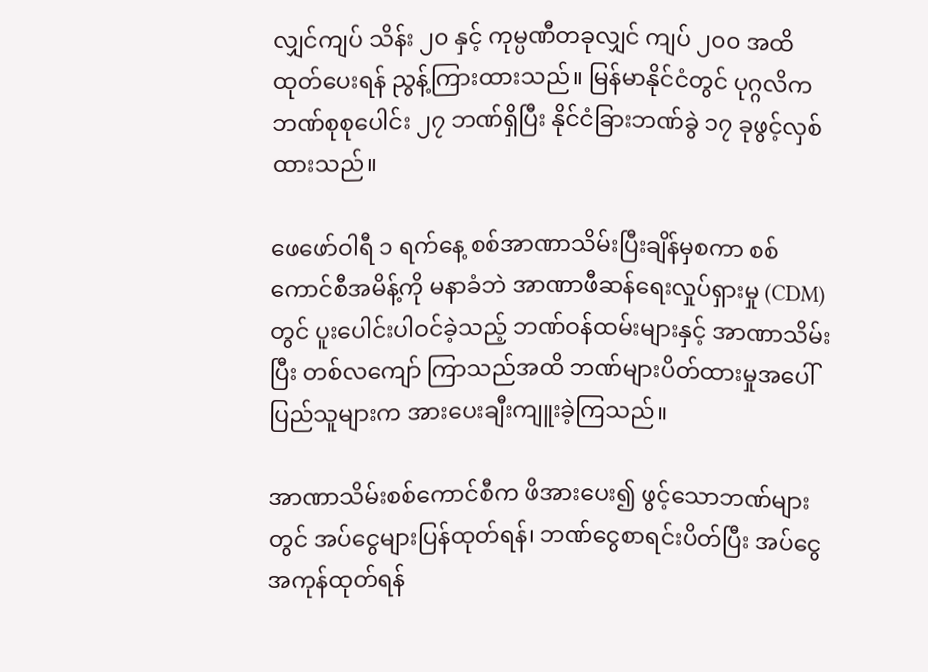လျှင်ကျပ် သိန်း ၂၀ နှင့် ကုမ္ပဏီတခုလျှင် ကျပ် ၂၀၀ အထိ ထုတ်ပေးရန် ညွန့်ကြားထားသည်။ မြန်မာနိုင်ငံတွင် ပုဂ္ဂလိက ဘဏ်စုစုပေါင်း ၂၇ ဘဏ်ရှိပြီး နိုင်ငံခြားဘဏ်ခွဲ ၁၇ ခုဖွင့်လှစ်ထားသည်။

ဖေဖော်ဝါရီ ၁ ရက်နေ့ စစ်အာဏာသိမ်းပြီးချိန်မှစကာ စစ်ကောင်စီအမိန့်ကို မနာခံဘဲ အာဏာဖီဆန်ရေးလှုပ်ရှားမှု (CDM) တွင် ပူးပေါင်းပါဝင်ခဲ့သည့် ဘဏ်ဝန်ထမ်းများနှင့် အာဏာသိမ်းပြီး တစ်လကျော် ကြာသည်အထိ ဘဏ်များပိတ်ထားမှုအပေါ်  ပြည်သူများက အားပေးချီးကျူးခဲ့ကြသည်။

အာဏာသိမ်းစစ်ကောင်စီက ဖိအားပေး၍ ဖွင့်သောဘဏ်များတွင် အပ်ငွေများပြန်ထုတ်ရန်၊ ဘဏ်ငွေစာရင်းပိတ်ပြီး အပ်ငွေအကုန်ထုတ်ရန်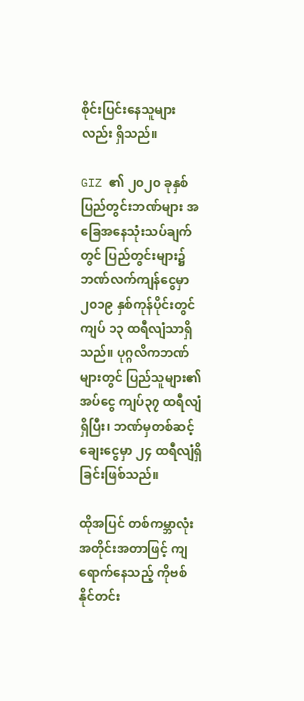စိုင်းပြင်းနေသူများလည်း ရှိသည်။

GIZ ၏ ၂၀၂၀ ခုနှစ် ပြည်တွင်းဘဏ်များ အခြေအနေသုံးသပ်ချက်တွင် ပြည်တွင်းများ၌ ဘဏ်လက်ကျန်ငွေမှာ ၂၀၁၉ နှစ်ကုန်ပိုင်းတွင် ကျပ် ၁၃ ထရီလျံသာရှိသည်။ ပုဂ္ဂလိကဘဏ်များတွင် ပြည်သူများ၏ အပ်ငွေ ကျပ်၃၇ ထရီလျံရှိပြီး၊ ဘဏ်မှတစ်ဆင့် ချေးငွေမှာ ၂၄ ထရီလျံရှိခြင်းဖြစ်သည်။

ထိုအပြင် တစ်ကမ္ဘာလုံးအတိုင်းအတာဖြင့် ကျရောက်နေသည့် ကိုဗစ်နိုင်တင်း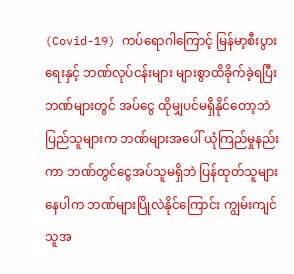(Covid-19) ကပ်ရောဂါကြောင့် မြန်မာ့စီးပွားရေးနှင့် ဘဏ်လုပ်ငန်းများ များစွာထိခိုက်ခဲ့ရပြီး ဘဏ်များတွင် အပ်ငွေ ထိုမျှပင်မရှိနိုင်တော့ဘဲ ပြည်သူများက ဘဏ်များအပေါ် ယုံကြည်မှုနည်းကာ ဘဏ်တွင်ငွေအပ်သူမရှိဘဲ ပြန်ထုတ်သူများနေပါက ဘဏ်များပြိုလဲနိုင်ကြောင်း ကျွမ်းကျင်သူအ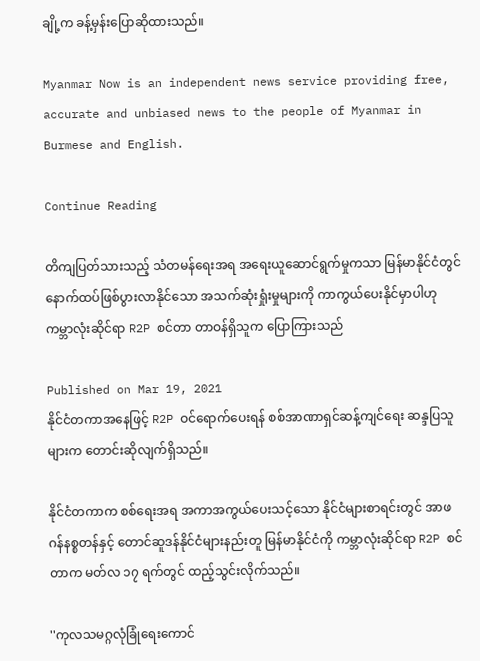ချို့က ခန့်မှန်းပြောဆိုထားသည်။

Myanmar Now is an independent news service providing free, accurate and unbiased news to the people of Myanmar in Burmese and English.

Continue Reading

တိကျပြတ်သားသည့် သံတမန်ရေးအရ အရေးယူဆောင်ရွက်မှုကသာ မြန်မာနိုင်ငံတွင် နောက်ထပ်ဖြစ်ပွားလာနိုင်သော အသက်ဆုံးရှုံးမှုများကို ကာကွယ်ပေးနိုင်မှာပါဟု ကမ္ဘာလုံးဆိုင်ရာ R2P စင်တာ တာဝန်ရှိသူက ပြောကြားသည်

Published on Mar 19, 2021
နိုင်ငံတကာအနေဖြင့် R2P ဝင်ရောက်ပေးရန် စစ်အာဏာရှင်ဆန့်ကျင်ရေး ဆန္ဒပြသူများက တောင်းဆိုလျက်ရှိသည်။

နိုင်ငံတကာက စစ်ရေးအရ အကာအကွယ်ပေးသင့်သော နိုင်ငံများစာရင်းတွင် အာဖဂန်နစ္စတန်နှင့် တောင်ဆူဒန်နိုင်ငံများနည်းတူ မြန်မာနိုင်ငံကို ကမ္ဘာလုံးဆိုင်ရာ R2P စင်တာက မတ်လ ၁၇ ရက်တွင် ထည့်သွင်းလိုက်သည်။

''ကုလသမဂ္ဂလုံခြုံရေးကောင်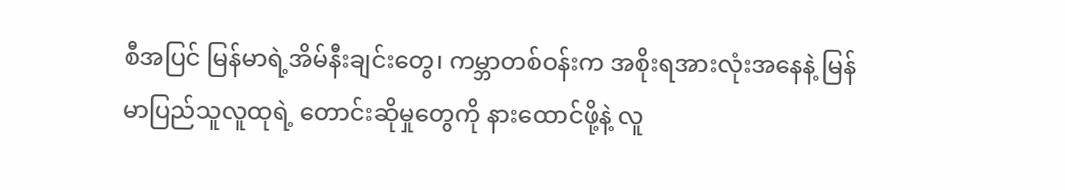စီအပြင် မြန်မာရဲ့အိမ်နီးချင်းတွေ၊ ကမ္ဘာတစ်ဝန်းက အစိုးရအားလုံးအနေနဲ့ မြန်မာပြည်သူလူထုရဲ့ တောင်းဆိုမှုတွေကို နားထောင်ဖို့နဲ့ လူ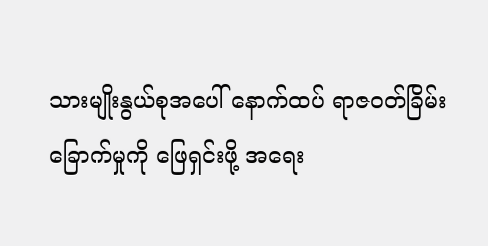သားမျိုးနွယ်စုအပေါ် နောက်ထပ် ရာဇဝတ်ခြိမ်းခြောက်မှုကို ဖြေရှင်းဖို့ အရေး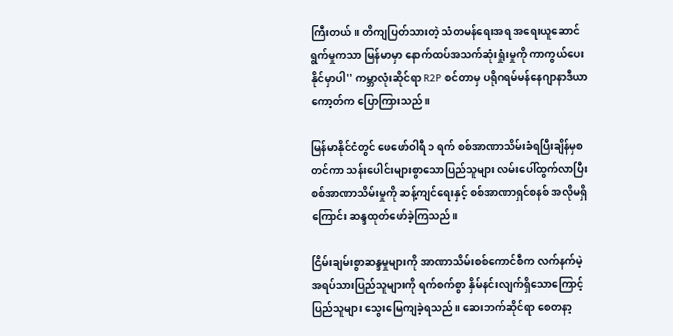ကြီးတယ်။ တိကျပြတ်သားတဲ့ သံတမန်ရေးအရ အရေးယူဆောင်ရွက်မှုကသာ မြန်မာမှာ နောက်ထပ်အသက်ဆုံးရှုံးမှုကို ကာကွယ်ပေးနိုင်မှာပါ'' ကမ္ဘာလုံးဆိုင်ရာ R2P စင်တာမှ ပရိုဂရမ်မန်နေဂျာနာဒီယာကော့တ်က ပြောကြားသည်။

မြန်မာနိုင်ငံတွင် ဖေဖော်ဝါရီ ၁ ရက် စစ်အာဏာသိမ်းခံရပြီးချိန်မှစတင်ကာ သန်းပေါင်းများစွာသောပြည်သူများ လမ်းပေါ်ထွက်လာပြီး စစ်အာဏာသိမ်းမှုကို ဆန့်ကျင်ရေးနှင့် စစ်အာဏာရှင်စနစ် အလိုမရှိကြောင်း ဆန္ဒထုတ်ဖော်ခဲ့ကြသည်။

ငြိမ်းချမ်းစွာဆန္ဒမှုများကို အာဏာသိမ်းစစ်ကောင်စီက လက်နက်မဲ့ အရပ်သားပြည်သူများကို ရက်စက်စွာ နှိမ်နင်းလျက်ရှိသောကြောင့် ပြည်သူများ သွေးမြေကျခဲ့ရသည်။ ဆေးဘက်ဆိုင်ရာ စေတနာ့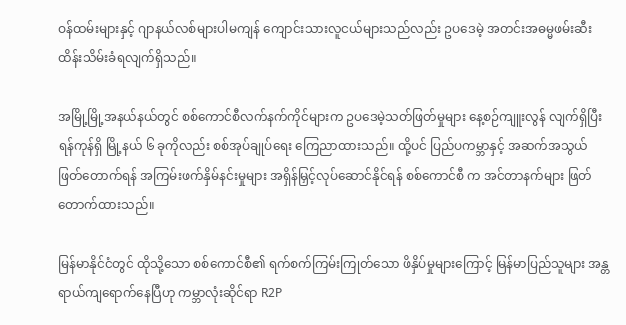ဝန်ထမ်းများနှင့် ဂျာနယ်လစ်များပါမကျန် ကျောင်းသားလူငယ်များသည်လည်း ဥပဒေမဲ့ အတင်းအဓမ္မဖမ်းဆီးထိန်းသိမ်းခံရလျက်ရှိသည်။

အမြို့မြို့အနယ်နယ်တွင် စစ်ကောင်စီလက်နက်ကိုင်များက ဥပဒေမဲ့သတ်ဖြတ်မှုများ နေ့စဉ်ကျူးလွန် လျက်ရှိပြီး ရန်ကုန်ရှိ မြို့နယ် ၆ ခုကိုလည်း စစ်အုပ်ချုပ်ရေး ကြေညာထားသည်။ ထို့ပင် ပြည်ပကမ္ဘာနှင့် အဆက်အသွယ်ဖြတ်တောက်ရန် အကြမ်းဖက်နှိမ်နင်းမှုများ အရှိန်မြှင့်လုပ်ဆောင်နိုင်ရန် စစ်ကောင်စီ က အင်တာနက်များ ဖြတ်တောက်ထားသည်။

မြန်မာနိုင်ငံတွင် ထိုသို့သော စစ်ကောင်စီ၏ ရက်စက်ကြမ်းကြုတ်သော ဖိနှိပ်မှုများကြောင့် မြန်မာပြည်သူများ အန္တရာယ်ကျရောက်နေပြီဟု ကမ္ဘာလုံးဆိုင်ရာ R2P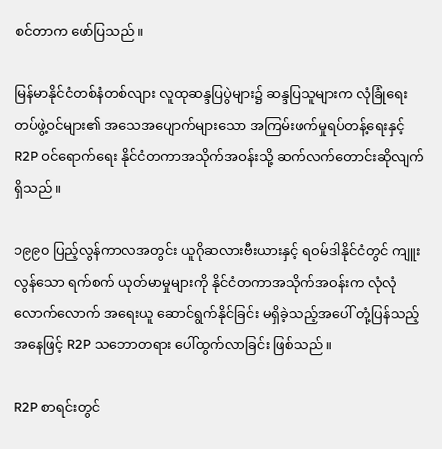စင်တာက ဖော်ပြသည်။

မြန်မာနိုင်ငံတစ်နံတစ်လျား လူထုဆန္ဒပြပွဲများ၌ ဆန္ဒပြသူများက လုံခြုံရေးတပ်ဖွဲ့ဝင်များ၏ အသေအပျောက်များသော အကြမ်းဖက်မှုရပ်တန့်ရေးနှင့် R2P ဝင်ရောက်ရေး နိုင်ငံတကာအသိုက်အဝန်းသို့ ဆက်လက်တောင်းဆိုလျက်ရှိသည်။

၁၉၉၀ ပြည့်လွန်ကာလအတွင်း ယူဂိုဆလားဗီးယားနှင့် ရဝမ်ဒါနိုင်ငံတွင် ကျူးလွန်သော ရက်စက် ယုတ်မာမှုများကို နိုင်ငံတကာအသိုက်အဝန်းက လုံလုံလောက်လောက် အရေးယူ ဆောင်ရွက်နိုင်ခြင်း မရှိခဲ့သည့်အပေါ် တုံ့ပြန်သည့်အနေဖြင့် R2P သဘောတရား ပေါ်ထွက်လာခြင်း ဖြစ်သည်။

R2P စာရင်းတွင်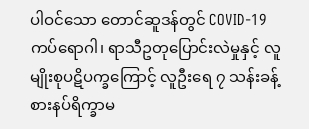ပါဝင်သော တောင်ဆူဒန်တွင် COVID-19 ကပ်ရောဂါ၊ ရာသီဥတုပြောင်းလဲမှုနှင့် လူမျိုးစုပဋိပက္ခကြောင့် လူဦးရေ ၇ သန်းခန့် စားနပ်ရိက္ခာမ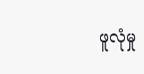ဖူလုံမှု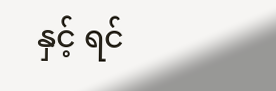နှင့် ရင်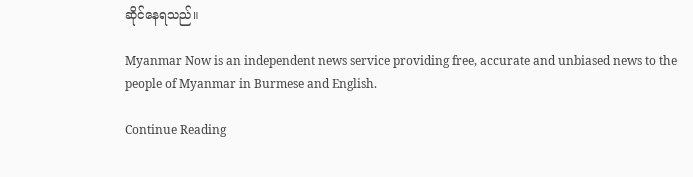ဆိုင်နေရသည်။

Myanmar Now is an independent news service providing free, accurate and unbiased news to the people of Myanmar in Burmese and English.

Continue Reading